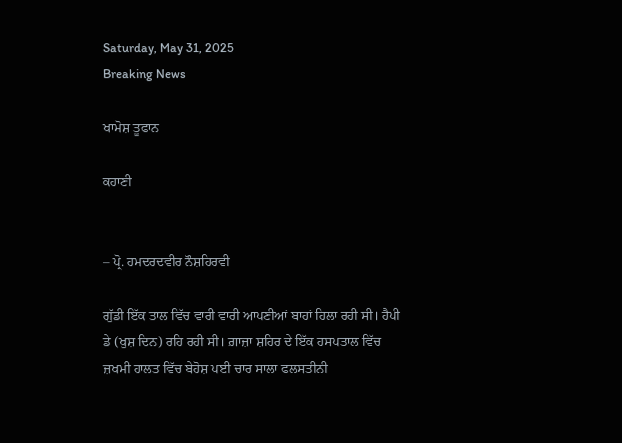Saturday, May 31, 2025
Breaking News

ਖਾਮੋਸ਼ ਤੂਫਾਨ

ਕਹਾਣੀ


– ਪ੍ਰੋ. ਹਮਦਰਦਵੀਰ ਨੌਸ਼ਹਿਰਵੀ

ਗੁੱਡੀ ਇੱਕ ਤਾਲ ਵਿੱਚ ਵਾਰੀ ਵਾਰੀ ਆਪਣੀਆਂ ਬਾਹਾਂ ਹਿਲਾ ਰਹੀ ਸੀ। ਹੈਪੀ ਡੇ (ਖੁਸ਼ ਦਿਨ) ਰਹਿ ਰਹੀ ਸੀ। ਗ਼ਾਜ਼ਾ ਸ਼ਹਿਰ ਦੇ ਇੱਕ ਹਸਪਤਾਲ ਵਿੱਚ ਜ਼ਖਮੀ ਹਾਲਤ ਵਿੱਚ ਬੇਹੋਸ਼ ਪਈ ਚਾਰ ਸਾਲਾ ਫਲਸਤੀਨੀ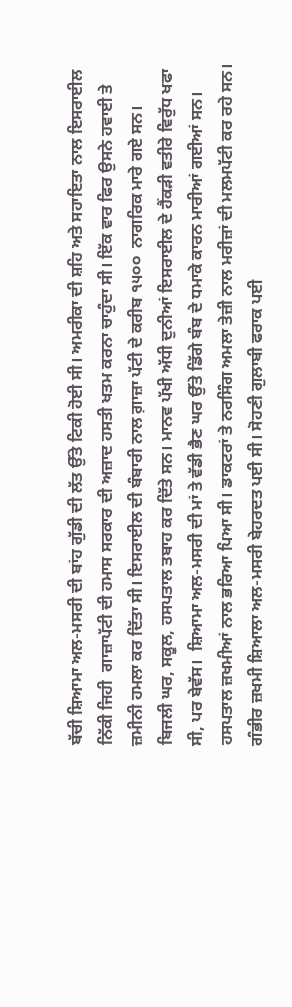ਬੱਚੀ ਸ਼ਿਆਮਾ ਅਲ-ਮਸਰੀ ਦੀ ਬਾਂਹ ਗੁੱਡੀ ਦੀ ਲੱਤ ਉੱਤੇ ਟਿਕੀ ਹੋਈ ਸੀ। ਅਮਰੀਕਾ ਦੀ ਸ਼ਹਿ ਅਤੇ ਸਹਾਇਤਾ ਨਾਲ ਇਸਰਾਈਲ ਨਿੱਕੀ ਜਿਹੀ  ਗਾਜ਼ਾਪੱਟੀ ਦੀ ਹਮਾਸ ਸਰਕਾਰ ਦੀ ਅਜ਼ਾਦ ਹਸਤੀ ਖਤਮ ਕਰਨਾ ਚਾਹੁੰਦਾ ਸੀ। ਇੱਕ ਵਾਰ ਫਿਰ ਉਸਨੇ ਹਵਾਈ ਤੇ ਜ਼ਮੀਨੀ ਹਮਲਾ ਕਰ ਦਿੱਤਾ ਸੀ। ਇਸਰਾਈਲ ਦੀ ਬੰਬਾਰੀ ਨਾਲ ਗ਼ਾਜ਼ਾ ਪੱਟੀ ਦੇ ਕਰੀਬ ੧੫੦੦  ਨਾਗਰਿਕ ਮਾਰੇ ਗਏ ਸਨ। ਬਿਜਲੀ ਘਰ, ਸਕੂਲ, ਹਸਪਤਾਲ ਤਬਾਹ ਕਰ ਦਿੱਤੇ ਸਨ। ਮਾਨਵ ਪੱਖੀ ਅੱਧੀ ਦੁਨੀਆਂ ਇਸਰਾਈਲ ਦੇ ਹੈਂਕੜੀ ਵਤੀਰੇ ਵਿਰੁੱਧ ਖਫਾ ਸੀ, ਪਰ ਬੇਵੱਸ।  ਸ਼ਿਆਮਾ ਅਲ-ਮਸਰੀ ਦੀ ਮਾਂ ਤੇ ਵੱਡੀ ਭੈਣ ਘਰ ਉੱਤੇ ਡਿੱਗੇ ਬੰਬ ਦੇ ਧਮਾਕੇ ਕਾਰਨ ਮਾਰੀਆਂ ਗਈਆਂ ਸਨ।
ਹਸਪਤਾਲ ਜ਼ਖਮੀਆਂ ਨਾਲ ਭਰਿਆ ਪਿਆ ਸੀ। ਡਾਕਟਰਾਂ ਤੇ ਨਰਸਿੰਗ ਅਮਲਾ ਤੇਜ਼ੀ ਨਾਲ ਮਰੀਜ਼ਾਂ ਦੀ ਮਲਮਪੱਟੀ ਕਰ ਰਹੇ ਸਨ। ਗੰਭੀਰ ਜ਼ਖਮੀ ਸ਼ਿਆਲਾ ਅਲ-ਮਸਰੀ ਬੇਹਰਦਤ ਪਈ ਸੀ। ਸੋਹਣੀ ਗੁਲਾਬੀ ਫਰਾਕ ਪਈ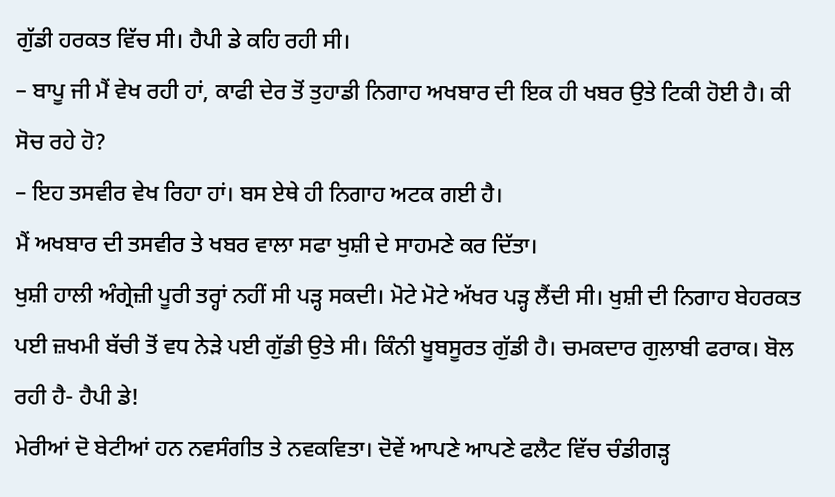ਗੁੱਡੀ ਹਰਕਤ ਵਿੱਚ ਸੀ। ਹੈਪੀ ਡੇ ਕਹਿ ਰਹੀ ਸੀ।
– ਬਾਪੂ ਜੀ ਮੈਂ ਵੇਖ ਰਹੀ ਹਾਂ, ਕਾਫੀ ਦੇਰ ਤੋਂ ਤੁਹਾਡੀ ਨਿਗਾਹ ਅਖਬਾਰ ਦੀ ਇਕ ਹੀ ਖਬਰ ਉਤੇ ਟਿਕੀ ਹੋਈ ਹੈ। ਕੀ ਸੋਚ ਰਹੇ ਹੋ?
– ਇਹ ਤਸਵੀਰ ਵੇਖ ਰਿਹਾ ਹਾਂ। ਬਸ ਏਥੇ ਹੀ ਨਿਗਾਹ ਅਟਕ ਗਈ ਹੈ।
ਮੈਂ ਅਖਬਾਰ ਦੀ ਤਸਵੀਰ ਤੇ ਖਬਰ ਵਾਲਾ ਸਫਾ ਖੁਸ਼ੀ ਦੇ ਸਾਹਮਣੇ ਕਰ ਦਿੱਤਾ।
ਖੁਸ਼ੀ ਹਾਲੀ ਅੰਗ੍ਰੇਜ਼ੀ ਪੂਰੀ ਤਰ੍ਹਾਂ ਨਹੀਂ ਸੀ ਪੜ੍ਹ ਸਕਦੀ। ਮੋਟੇ ਮੋਟੇ ਅੱਖਰ ਪੜ੍ਹ ਲੈਂਦੀ ਸੀ। ਖੁਸ਼ੀ ਦੀ ਨਿਗਾਹ ਬੇਹਰਕਤ ਪਈ ਜ਼ਖਮੀ ਬੱਚੀ ਤੋਂ ਵਧ ਨੇੜੇ ਪਈ ਗੁੱਡੀ ਉਤੇ ਸੀ। ਕਿੰਨੀ ਖੂਬਸੂਰਤ ਗੁੱਡੀ ਹੈ। ਚਮਕਦਾਰ ਗੁਲਾਬੀ ਫਰਾਕ। ਬੋਲ ਰਹੀ ਹੈ- ਹੈਪੀ ਡੇ!
ਮੇਰੀਆਂ ਦੋ ਬੇਟੀਆਂ ਹਨ ਨਵਸੰਗੀਤ ਤੇ ਨਵਕਵਿਤਾ। ਦੋਵੇਂ ਆਪਣੇ ਆਪਣੇ ਫਲੈਟ ਵਿੱਚ ਚੰਡੀਗੜ੍ਹ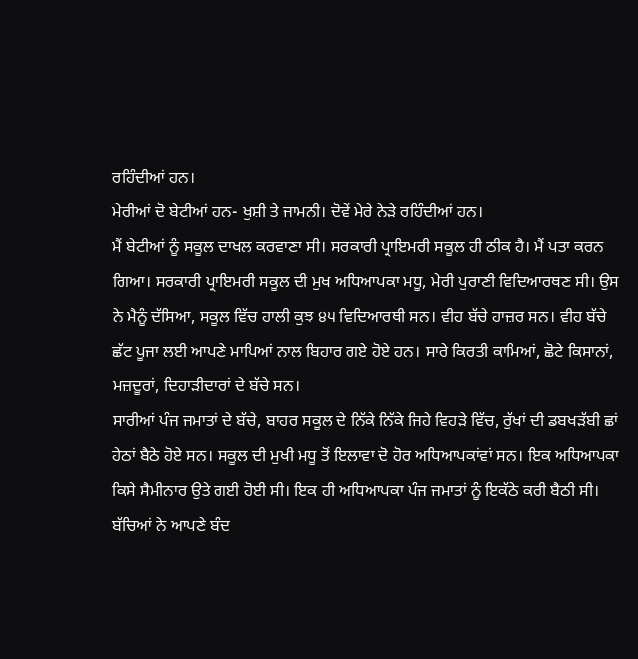ਰਹਿੰਦੀਆਂ ਹਨ।
ਮੇਰੀਆਂ ਦੋ ਬੇਟੀਆਂ ਹਨ- ਖੁਸ਼ੀ ਤੇ ਜਾਮਨੀ। ਦੋਵੇਂ ਮੇਰੇ ਨੇੜੇ ਰਹਿੰਦੀਆਂ ਹਨ।
ਮੈਂ ਬੇਟੀਆਂ ਨੂੰ ਸਕੂਲ ਦਾਖਲ ਕਰਵਾਣਾ ਸੀ। ਸਰਕਾਰੀ ਪ੍ਰਾਇਮਰੀ ਸਕੂਲ ਹੀ ਠੀਕ ਹੈ। ਮੈਂ ਪਤਾ ਕਰਨ ਗਿਆ। ਸਰਕਾਰੀ ਪ੍ਰਾਇਮਰੀ ਸਕੂਲ ਦੀ ਮੁਖ ਅਧਿਆਪਕਾ ਮਧੂ, ਮੇਰੀ ਪੁਰਾਣੀ ਵਿਦਿਆਰਥਣ ਸੀ। ਉਸ ਨੇ ਮੈਨੂੰ ਦੱਸਿਆ, ਸਕੂਲ ਵਿੱਚ ਹਾਲੀ ਕੁਝ ੪੫ ਵਿਦਿਆਰਥੀ ਸਨ। ਵੀਹ ਬੱਚੇ ਹਾਜ਼ਰ ਸਨ। ਵੀਹ ਬੱਚੇ ਛੱਟ ਪੂਜਾ ਲਈ ਆਪਣੇ ਮਾਪਿਆਂ ਨਾਲ ਬਿਹਾਰ ਗਏ ਹੋਏ ਹਨ। ਸਾਰੇ ਕਿਰਤੀ ਕਾਮਿਆਂ, ਛੋਟੇ ਕਿਸਾਨਾਂ, ਮਜ਼ਦੂਰਾਂ, ਦਿਹਾੜੀਦਾਰਾਂ ਦੇ ਬੱਚੇ ਸਨ।
ਸਾਰੀਆਂ ਪੰਜ ਜਮਾਤਾਂ ਦੇ ਬੱਚੇ, ਬਾਹਰ ਸਕੂਲ ਦੇ ਨਿੱਕੇ ਨਿੱਕੇ ਜਿਹੇ ਵਿਹੜੇ ਵਿੱਚ, ਰੁੱਖਾਂ ਦੀ ਡਬਖੜੱਬੀ ਛਾਂ ਹੇਠਾਂ ਬੈਠੇ ਹੋਏ ਸਨ। ਸਕੂਲ ਦੀ ਮੁਖੀ ਮਧੂ ਤੋਂ ਇਲਾਵਾ ਦੋ ਹੋਰ ਅਧਿਆਪਕਾਂਵਾਂ ਸਨ। ਇਕ ਅਧਿਆਪਕਾ ਕਿਸੇ ਸੈਮੀਨਾਰ ਉਤੇ ਗਈ ਹੋਈ ਸੀ। ਇਕ ਹੀ ਅਧਿਆਪਕਾ ਪੰਜ ਜਮਾਤਾਂ ਨੂੰ ਇਕੱਠੇ ਕਰੀ ਬੈਠੀ ਸੀ। ਬੱਚਿਆਂ ਨੇ ਆਪਣੇ ਬੰਦ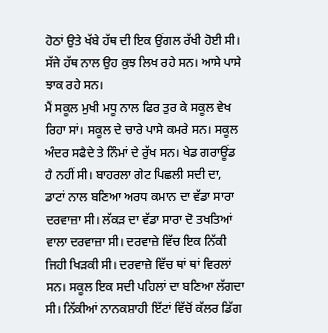ਹੋਠਾਂ ਉਤੇ ਖੱਬੇ ਹੱਥ ਦੀ ਇਕ ਉਂਗਲ ਰੱਖੀ ਹੋਈ ਸੀ। ਸੱਜੇ ਹੱਥ ਨਾਲ ਉਹ ਕੁਝ ਲਿਖ ਰਹੇ ਸਨ। ਆਸੇ ਪਾਸੇ ਝਾਕ ਰਹੇ ਸਨ।
ਮੈਂ ਸਕੂਲ ਮੁਖੀ ਮਧੂ ਨਾਲ ਫਿਰ ਤੁਰ ਕੇ ਸਕੂਲ ਵੇਖ ਰਿਹਾ ਸਾਂ। ਸਕੂਲ ਦੇ ਚਾਰੇ ਪਾਸੇ ਕਮਰੇ ਸਨ। ਸਕੂਲ ਅੰਦਰ ਸਫੈਦੇ ਤੇ ਨਿੰਮਾਂ ਦੇ ਰੁੱਖ ਸਨ। ਖੇਡ ਗਰਾਊਂਡ ਹੈ ਨਹੀਂ ਸੀ। ਬਾਹਰਲਾ ਗੇਟ ਪਿਛਲੀ ਸਦੀ ਦਾ, ਡਾਟਾਂ ਨਾਲ ਬਣਿਆ ਅਰਧ ਕਮਾਨ ਦਾ ਵੱਡਾ ਸਾਰਾ ਦਰਵਾਜ਼ਾ ਸੀ। ਲੱਕੜ ਦਾ ਵੱਡਾ ਸਾਰਾ ਦੋ ਤਖਤਿਆਂ ਵਾਲਾ ਦਰਵਾਜ਼ਾ ਸੀ। ਦਰਵਾਜ਼ੇ ਵਿੱਚ ਇਕ ਨਿੱਕੀ ਜਿਹੀ ਖਿੜਕੀ ਸੀ। ਦਰਵਾਜ਼ੇ ਵਿੱਚ ਥਾਂ ਥਾਂ ਵਿਰਲਾਂ ਸਨ। ਸਕੂਲ ਇਕ ਸਦੀ ਪਹਿਲਾਂ ਦਾ ਬਣਿਆ ਲੱਗਦਾ ਸੀ। ਨਿੱਕੀਆਂ ਨਾਨਕਸ਼ਾਹੀ ਇੱਟਾਂ ਵਿੱਚੋਂ ਕੱਲਰ ਡਿੱਗ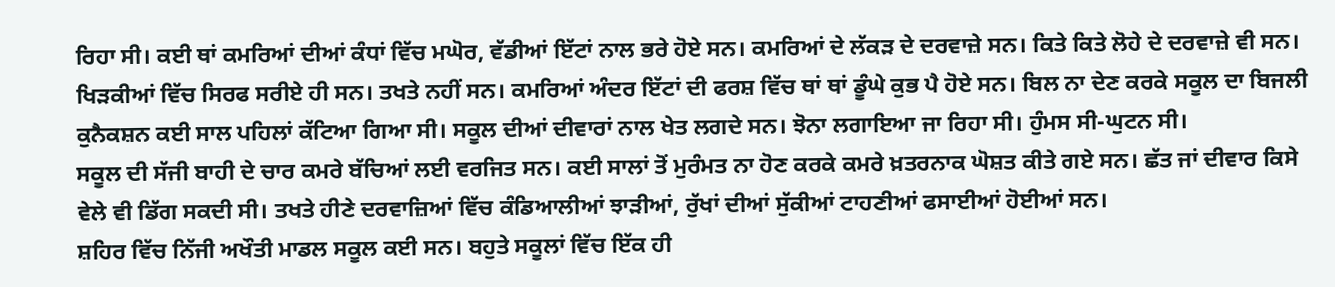ਰਿਹਾ ਸੀ। ਕਈ ਥਾਂ ਕਮਰਿਆਂ ਦੀਆਂ ਕੰਧਾਂ ਵਿੱਚ ਮਘੋਰ, ਵੱਡੀਆਂ ਇੱਟਾਂ ਨਾਲ ਭਰੇ ਹੋਏ ਸਨ। ਕਮਰਿਆਂ ਦੇ ਲੱਕੜ ਦੇ ਦਰਵਾਜ਼ੇ ਸਨ। ਕਿਤੇ ਕਿਤੇ ਲੋਹੇ ਦੇ ਦਰਵਾਜ਼ੇ ਵੀ ਸਨ। ਖਿੜਕੀਆਂ ਵਿੱਚ ਸਿਰਫ ਸਰੀਏ ਹੀ ਸਨ। ਤਖਤੇ ਨਹੀਂ ਸਨ। ਕਮਰਿਆਂ ਅੰਦਰ ਇੱਟਾਂ ਦੀ ਫਰਸ਼ ਵਿੱਚ ਥਾਂ ਥਾਂ ਡੂੰਘੇ ਕੁਭ ਪੈ ਹੋਏ ਸਨ। ਬਿਲ ਨਾ ਦੇਣ ਕਰਕੇ ਸਕੂਲ ਦਾ ਬਿਜਲੀ ਕੁਨੈਕਸ਼ਨ ਕਈ ਸਾਲ ਪਹਿਲਾਂ ਕੱਟਿਆ ਗਿਆ ਸੀ। ਸਕੂਲ ਦੀਆਂ ਦੀਵਾਰਾਂ ਨਾਲ ਖੇਤ ਲਗਦੇ ਸਨ। ਝੋਨਾ ਲਗਾਇਆ ਜਾ ਰਿਹਾ ਸੀ। ਹੁੰਮਸ ਸੀ-ਘੁਟਨ ਸੀ।
ਸਕੂਲ ਦੀ ਸੱਜੀ ਬਾਹੀ ਦੇ ਚਾਰ ਕਮਰੇ ਬੱਚਿਆਂ ਲਈ ਵਰਜਿਤ ਸਨ। ਕਈ ਸਾਲਾਂ ਤੋਂ ਮੁਰੰਮਤ ਨਾ ਹੋਣ ਕਰਕੇ ਕਮਰੇ ਖ਼ਤਰਨਾਕ ਘੋਸ਼ਤ ਕੀਤੇ ਗਏ ਸਨ। ਛੱਤ ਜਾਂ ਦੀਵਾਰ ਕਿਸੇ ਵੇਲੇ ਵੀ ਡਿੱਗ ਸਕਦੀ ਸੀ। ਤਖਤੇ ਹੀਣੇ ਦਰਵਾਜ਼ਿਆਂ ਵਿੱਚ ਕੰਡਿਆਲੀਆਂ ਝਾੜੀਆਂ, ਰੁੱਖਾਂ ਦੀਆਂ ਸੁੱਕੀਆਂ ਟਾਹਣੀਆਂ ਫਸਾਈਆਂ ਹੋਈਆਂ ਸਨ।
ਸ਼ਹਿਰ ਵਿੱਚ ਨਿੱਜੀ ਅਖੌਤੀ ਮਾਡਲ ਸਕੂਲ ਕਈ ਸਨ। ਬਹੁਤੇ ਸਕੂਲਾਂ ਵਿੱਚ ਇੱਕ ਹੀ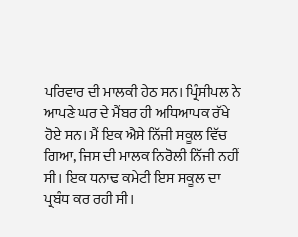ਪਰਿਵਾਰ ਦੀ ਮਾਲਕੀ ਹੇਠ ਸਨ। ਪ੍ਰਿੰਸੀਪਲ ਨੇ ਆਪਣੇ ਘਰ ਦੇ ਮੈਂਬਰ ਹੀ ਅਧਿਆਪਕ ਰੱਖੇ ਹੋਏ ਸਨ। ਮੈਂ ਇਕ ਐਸੇ ਨਿੱਜੀ ਸਕੂਲ ਵਿੱਚ ਗਿਆ, ਜਿਸ ਦੀ ਮਾਲਕ ਨਿਰੋਲੀ ਨਿੱਜੀ ਨਹੀਂ ਸੀ। ਇਕ ਧਨਾਢ ਕਮੇਟੀ ਇਸ ਸਕੂਲ ਦਾ ਪ੍ਰਬੰਧ ਕਰ ਰਹੀ ਸੀ।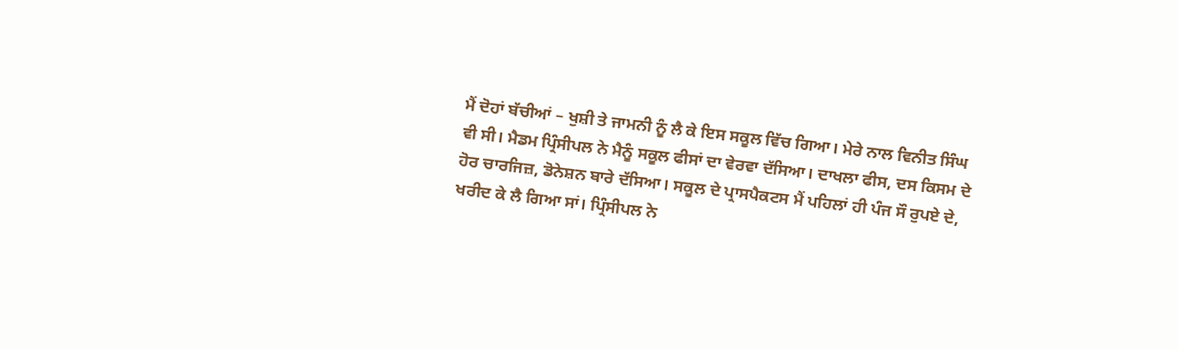ਮੈਂ ਦੋਹਾਂ ਬੱਚੀਆਂ – ਖੁਸ਼ੀ ਤੇ ਜਾਮਨੀ ਨੂੰ ਲੈ ਕੇ ਇਸ ਸਕੂਲ ਵਿੱਚ ਗਿਆ। ਮੇਰੇ ਨਾਲ ਵਿਨੀਤ ਸਿੰਘ ਵੀ ਸੀ। ਮੈਡਮ ਪ੍ਰਿੰਸੀਪਲ ਨੇ ਮੈਨੂੰ ਸਕੂਲ ਫੀਸਾਂ ਦਾ ਵੇਰਵਾ ਦੱਸਿਆ। ਦਾਖਲਾ ਫੀਸ, ਦਸ ਕਿਸਮ ਦੇ ਹੋਰ ਚਾਰਜਿਜ਼, ਡੋਨੇਸ਼ਨ ਬਾਰੇ ਦੱਸਿਆ। ਸਕੂਲ ਦੇ ਪ੍ਰਾਸਪੈਕਟਸ ਮੈਂ ਪਹਿਲਾਂ ਹੀ ਪੰਜ ਸੌ ਰੁਪਏ ਦੇ, ਖਰੀਦ ਕੇ ਲੈ ਗਿਆ ਸਾਂ। ਪ੍ਰਿੰਸੀਪਲ ਨੇ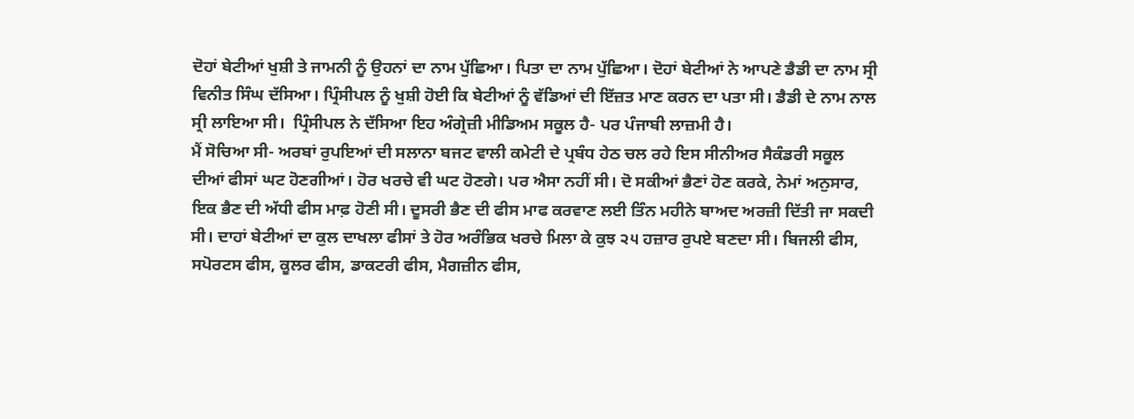ਦੋਹਾਂ ਬੇਟੀਆਂ ਖੁਸ਼ੀ ਤੇ ਜਾਮਨੀ ਨੂੰ ਉਹਨਾਂ ਦਾ ਨਾਮ ਪੁੱਛਿਆ। ਪਿਤਾ ਦਾ ਨਾਮ ਪੁੱਛਿਆ। ਦੋਹਾਂ ਬੇਟੀਆਂ ਨੇ ਆਪਣੇ ਡੈਡੀ ਦਾ ਨਾਮ ਸ੍ਰੀ ਵਿਨੀਤ ਸਿੰਘ ਦੱਸਿਆ। ਪ੍ਰਿੰਸੀਪਲ ਨੂੰ ਖੁਸ਼ੀ ਹੋਈ ਕਿ ਬੇਟੀਆਂ ਨੂੰ ਵੱਡਿਆਂ ਦੀ ਇੱਜ਼ਤ ਮਾਣ ਕਰਨ ਦਾ ਪਤਾ ਸੀ। ਡੈਡੀ ਦੇ ਨਾਮ ਨਾਲ ਸ੍ਰੀ ਲਾਇਆ ਸੀ।  ਪ੍ਰਿੰਸੀਪਲ ਨੇ ਦੱਸਿਆ ਇਹ ਅੰਗ੍ਰੇਜ਼ੀ ਮੀਡਿਅਮ ਸਕੂਲ ਹੈ- ਪਰ ਪੰਜਾਬੀ ਲਾਜ਼ਮੀ ਹੈ।
ਮੈਂ ਸੋਚਿਆ ਸੀ- ਅਰਬਾਂ ਰੁਪਇਆਂ ਦੀ ਸਲਾਨਾ ਬਜਟ ਵਾਲੀ ਕਮੇਟੀ ਦੇ ਪ੍ਰਬੰਧ ਹੇਠ ਚਲ ਰਹੇ ਇਸ ਸੀਨੀਅਰ ਸੈਕੰਡਰੀ ਸਕੂਲ ਦੀਆਂ ਫੀਸਾਂ ਘਟ ਹੋਣਗੀਆਂ। ਹੋਰ ਖਰਚੇ ਵੀ ਘਟ ਹੋਣਗੇ। ਪਰ ਐਸਾ ਨਹੀਂ ਸੀ। ਦੋ ਸਕੀਆਂ ਭੈਣਾਂ ਹੋਣ ਕਰਕੇ, ਨੇਮਾਂ ਅਨੁਸਾਰ, ਇਕ ਭੈਣ ਦੀ ਅੱਧੀ ਫੀਸ ਮਾਫ਼ ਹੋਣੀ ਸੀ। ਦੂਸਰੀ ਭੈਣ ਦੀ ਫੀਸ ਮਾਫ ਕਰਵਾਣ ਲਈ ਤਿੰਨ ਮਹੀਨੇ ਬਾਅਦ ਅਰਜ਼ੀ ਦਿੱਤੀ ਜਾ ਸਕਦੀ ਸੀ। ਦਾਹਾਂ ਬੇਟੀਆਂ ਦਾ ਕੁਲ ਦਾਖਲਾ ਫੀਸਾਂ ਤੇ ਹੋਰ ਅਰੰਭਿਕ ਖਰਚੇ ਮਿਲਾ ਕੇ ਕੁਝ ੨੫ ਹਜ਼ਾਰ ਰੁਪਏ ਬਣਦਾ ਸੀ। ਬਿਜਲੀ ਫੀਸ, ਸਪੋਰਟਸ ਫੀਸ, ਕੂਲਰ ਫੀਸ, ਡਾਕਟਰੀ ਫੀਸ, ਮੈਗਜ਼ੀਨ ਫੀਸ,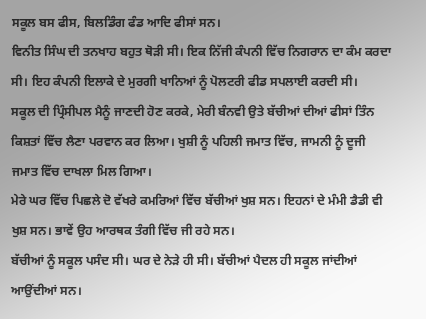ਸਕੂਲ ਬਸ ਫੀਸ, ਬਿਲਡਿੰਗ ਫੰਡ ਆਦਿ ਫੀਸਾਂ ਸਨ।
ਵਿਨੀਤ ਸਿੰਘ ਦੀ ਤਨਖਾਹ ਬਹੁਤ ਥੋੜੀ ਸੀ। ਇਕ ਨਿੱਜੀ ਕੰਪਨੀ ਵਿੱਚ ਨਿਗਰਾਨ ਦਾ ਕੰਮ ਕਰਦਾ ਸੀ। ਇਹ ਕੰਪਨੀ ਇਲਾਕੇ ਦੇ ਮੁਰਗੀ ਖਾਨਿਆਂ ਨੂੰ ਪੋਲਟਰੀ ਫੀਡ ਸਪਲਾਈ ਕਰਦੀ ਸੀ।
ਸਕੂਲ ਦੀ ਪ੍ਰਿੰਸੀਪਲ ਮੈਨੂੰ ਜਾਣਦੀ ਹੋਣ ਕਰਕੇ, ਮੇਰੀ ਬੰਨਵੀ ਉਤੇ ਬੱਚੀਆਂ ਦੀਆਂ ਫੀਸਾਂ ਤਿੰਨ ਕਿਸ਼ਤਾਂ ਵਿੱਚ ਲੈਣਾ ਪਰਵਾਨ ਕਰ ਲਿਆ। ਖੁਸ਼ੀ ਨੂੰ ਪਹਿਲੀ ਜਮਾਤ ਵਿੱਚ, ਜਾਮਨੀ ਨੂੰ ਦੂਜੀ ਜਮਾਤ ਵਿੱਚ ਦਾਖਲਾ ਮਿਲ ਗਿਆ।
ਮੇਰੇ ਘਰ ਵਿੱਚ ਪਿਛਲੇ ਦੋ ਵੱਖਰੇ ਕਮਰਿਆਂ ਵਿੱਚ ਬੱਚੀਆਂ ਖੁਸ਼ ਸਨ। ਇਹਨਾਂ ਦੇ ਮੰਮੀ ਡੈਡੀ ਵੀ ਖੁਸ਼ ਸਨ। ਭਾਵੇਂ ਉਹ ਆਰਥਕ ਤੰਗੀ ਵਿੱਚ ਜੀ ਰਹੇ ਸਨ।
ਬੱਚੀਆਂ ਨੂੰ ਸਕੂਲ ਪਸੰਦ ਸੀ। ਘਰ ਦੇ ਨੇੜੇ ਹੀ ਸੀ। ਬੱਚੀਆਂ ਪੈਦਲ ਹੀ ਸਕੂਲ ਜਾਂਦੀਆਂ ਆਉਂਦੀਆਂ ਸਨ।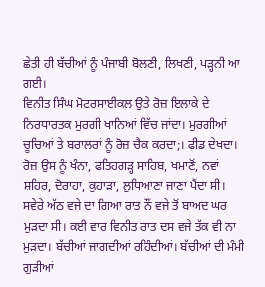ਛੇਤੀ ਹੀ ਬੱਚੀਆਂ ਨੂੰ ਪੰਜਾਬੀ ਬੋਲਣੀ, ਲਿਖਣੀ, ਪੜ੍ਹਨੀ ਆ ਗਈ।
ਵਿਨੀਤ ਸਿੰਘ ਮੋਟਰਸਾਈਕਲ ਉਤੇ ਰੋਜ਼ ਇਲਾਕੇ ਦੇ ਨਿਰਧਾਰਤਕ ਮੁਰਗੀ ਖਾਨਿਆਂ ਵਿੱਚ ਜਾਂਦਾ। ਮੁਰਗੀਆਂ ਚੂਚਿਆਂ ਤੇ ਬਰਾਲਰਾਂ ਨੂੰ ਰੋਜ਼ ਚੈਕ ਕਰਦਾ;। ਫੀਡ ਦੇਖਦਾ। ਰੋਜ਼ ਉਸ ਨੂੰ ਖੰਨਾ, ਫਤਿਹਗੜ੍ਹ ਸਾਹਿਬ, ਖਮਾਣੋਂ, ਨਵਾਂ ਸ਼ਹਿਰ, ਦੋਰਾਹਾ, ਕੁਹਾੜਾ, ਲੁਧਿਆਣਾ ਜਾਣਾ ਪੈਂਦਾ ਸੀ। ਸਵੇਰੇ ਅੱਠ ਵਜੇ ਦਾ ਗਿਆ ਰਾਤ ਨੌਂ ਵਜੇ ਤੋਂ ਬਾਅਦ ਘਰ ਮੁੜਦਾ ਸੀ। ਕਈ ਵਾਰ ਵਿਨੀਤ ਰਾਤ ਦਸ ਵਜੇ ਤੱਕ ਵੀ ਨਾ ਮੁੜਦਾ। ਬੱਚੀਆਂ ਜਾਗਦੀਆਂ ਰਹਿੰਦੀਆਂ। ਬੱਚੀਆਂ ਦੀ ਮੰਮੀ ਗੁੜੀਆਂ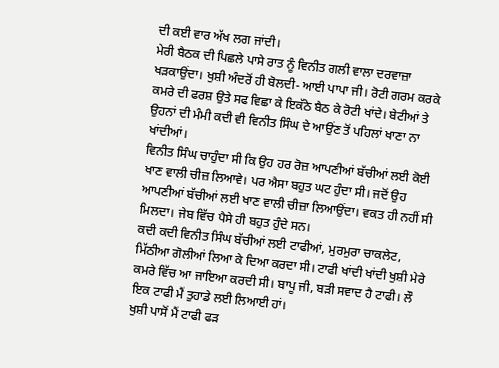ਦੀ ਕਈ ਵਾਰ ਅੱਖ ਲਗ ਜਾਂਦੀ।
ਮੇਰੀ ਬੈਠਕ ਦੀ ਪਿਛਲੇ ਪਾਸੇ ਰਾਤ ਨੂੰ ਵਿਨੀਤ ਗਲੀ ਵਾਲਾ ਦਰਵਾਜ਼ਾ ਖੜਕਾਉਂਦਾ। ਖੁਸ਼ੀ ਅੰਦਰੋਂ ਹੀ ਬੋਲਦੀ- ਆਈ ਪਾਪਾ ਜੀ। ਰੋਟੀ ਗਰਮ ਕਰਕੇ ਕਮਰੇ ਦੀ ਫਰਸ਼ ਉਤੇ ਸਫ ਵਿਛਾ ਕੇ ਇਕੱਠੇ ਬੈਠ ਕੇ ਰੋਟੀ ਖਾਂਦੇ। ਬੇਟੀਆਂ ਤੇ ਉਹਨਾਂ ਦੀ ਮੰਮੀ ਕਦੀ ਵੀ ਵਿਨੀਤ ਸਿੰਘ ਦੇ ਆਉਂਣ ਤੋਂ ਪਹਿਲਾਂ ਖਾਣਾ ਨਾ ਖਾਂਦੀਆਂ।
ਵਿਨੀਤ ਸਿੰਘ ਚਾਹੁੰਦਾ ਸੀ ਕਿ ਉਹ ਹਰ ਰੋਜ਼ ਆਪਣੀਆਂ ਬੱਚੀਆਂ ਲਈ ਕੋਈ ਖਾਣ ਵਾਲੀ ਚੀਜ਼ ਲਿਆਵੇ। ਪਰ ਐਸਾ ਬਹੁਤ ਘਟ ਹੁੰਦਾ ਸੀ। ਜਦੋਂ ਉਹ ਆਪਣੀਆਂ ਬੱਚੀਆਂ ਲਈ ਖਾਣ ਵਾਲੀ ਚੀਜ਼ਾ ਲਿਆਉਂਦਾ। ਵਕਤ ਹੀ ਨਹੀਂ ਸੀ ਮਿਲਦਾ। ਜੇਬ ਵਿੱਚ ਪੈਸੇ ਹੀ ਬਹੁਤ ਹੁੰਦੇ ਸਨ।
ਕਦੀ ਕਦੀ ਵਿਨੀਤ ਸਿੰਘ ਬੱਚੀਆਂ ਲਈ ਟਾਫੀਆਂ, ਮੁਰਮੁਰਾ ਚਾਕਲੇਟ, ਮਿੱਠੀਆ ਗੋਲੀਆਂ ਲਿਆ ਕੇ ਦਿਆ ਕਰਦਾ ਸੀ। ਟਾਫੀ ਖਾਂਦੀ ਖਾਂਦੀ ਖੁਸ਼ੀ ਮੇਰੇ ਕਮਰੇ ਵਿੱਚ ਆ ਜਾਇਆ ਕਰਦੀ ਸੀ। ਬਾਪੂ ਜੀ, ਬੜੀ ਸਵਾਦ ਹੈ ਟਾਫੀ। ਲੌ ਇਕ ਟਾਫੀ ਮੈਂ ਤੁਹਾਡੇ ਲਈ ਲਿਆਈ ਹਾਂ।
ਖੁਸ਼ੀ ਪਾਸੋਂ ਮੈਂ ਟਾਫੀ ਫੜ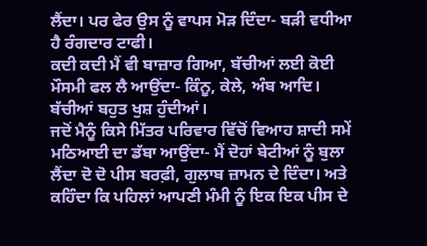ਲੈਂਦਾ। ਪਰ ਫੇਰ ਉਸ ਨੂੰ ਵਾਪਸ ਮੋੜ ਦਿੰਦਾ- ਬੜੀ ਵਧੀਆ ਹੈ ਰੰਗਦਾਰ ਟਾਫੀ।
ਕਦੀ ਕਦੀ ਮੈਂ ਵੀ ਬਾਜ਼ਾਰ ਗਿਆ, ਬੱਚੀਆਂ ਲਈ ਕੋਈ ਮੌਸਮੀ ਫਲ ਲੈ ਆਉਂਦਾ- ਕਿੰਨੂ, ਕੇਲੇ, ਅੰਬ ਆਦਿ। ਬੱਚੀਆਂ ਬਹੁਤ ਖੁਸ਼ ਹੁੰਦੀਆਂ।
ਜਦੋਂ ਮੈਨੂੰ ਕਿਸੇ ਮਿੱਤਰ ਪਰਿਵਾਰ ਵਿੱਚੋਂ ਵਿਆਹ ਸ਼ਾਦੀ ਸਮੇਂ ਮਠਿਆਈ ਦਾ ਡੱਬਾ ਆਉਂਦਾ- ਮੈਂ ਦੋਹਾਂ ਬੇਟੀਆਂ ਨੂੰ ਬੁਲਾ ਲੈਂਦਾ ਦੋ ਦੋ ਪੀਸ ਬਰਫ਼ੀ, ਗੁਲਾਬ ਜ਼ਾਮਨ ਦੇ ਦਿੰਦਾ। ਅਤੇ ਕਹਿੰਦਾ ਕਿ ਪਹਿਲਾਂ ਆਪਣੀ ਮੰਮੀ ਨੂੰ ਇਕ ਇਕ ਪੀਸ ਦੇ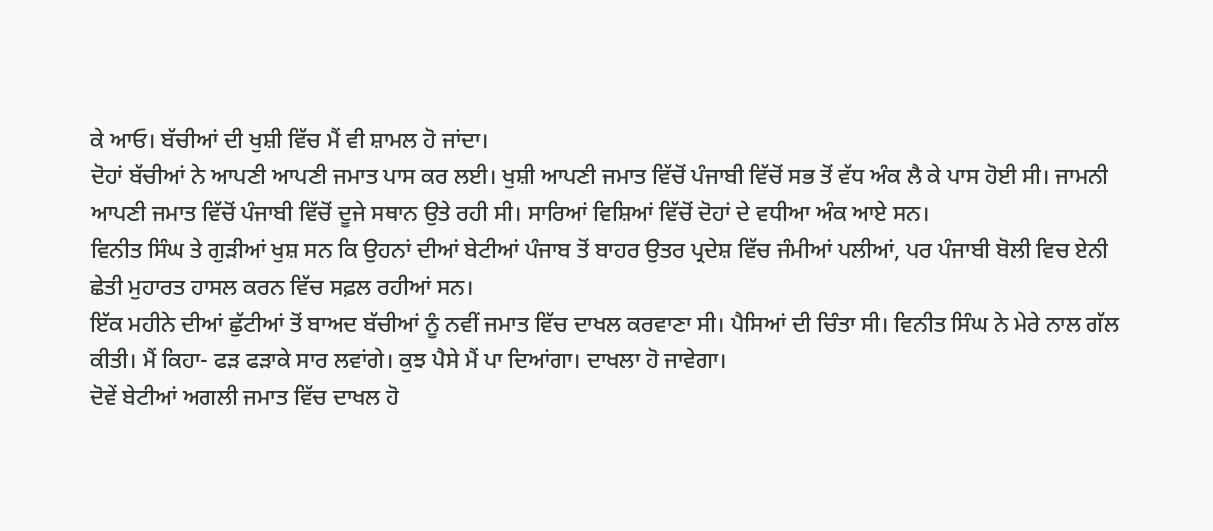ਕੇ ਆਓ। ਬੱਚੀਆਂ ਦੀ ਖੁਸ਼ੀ ਵਿੱਚ ਮੈਂ ਵੀ ਸ਼ਾਮਲ ਹੋ ਜਾਂਦਾ।
ਦੋਹਾਂ ਬੱਚੀਆਂ ਨੇ ਆਪਣੀ ਆਪਣੀ ਜਮਾਤ ਪਾਸ ਕਰ ਲਈ। ਖੁਸ਼ੀ ਆਪਣੀ ਜਮਾਤ ਵਿੱਚੋਂ ਪੰਜਾਬੀ ਵਿੱਚੋਂ ਸਭ ਤੋਂ ਵੱਧ ਅੰਕ ਲੈ ਕੇ ਪਾਸ ਹੋਈ ਸੀ। ਜਾਮਨੀ ਆਪਣੀ ਜਮਾਤ ਵਿੱਚੋਂ ਪੰਜਾਬੀ ਵਿੱਚੋਂ ਦੂਜੇ ਸਥਾਨ ਉਤੇ ਰਹੀ ਸੀ। ਸਾਰਿਆਂ ਵਿਸ਼ਿਆਂ ਵਿੱਚੋਂ ਦੋਹਾਂ ਦੇ ਵਧੀਆ ਅੰਕ ਆਏ ਸਨ।
ਵਿਨੀਤ ਸਿੰਘ ਤੇ ਗੁੜੀਆਂ ਖੁਸ਼ ਸਨ ਕਿ ਉਹਨਾਂ ਦੀਆਂ ਬੇਟੀਆਂ ਪੰਜਾਬ ਤੋਂ ਬਾਹਰ ਉਤਰ ਪ੍ਰਦੇਸ਼ ਵਿੱਚ ਜੰਮੀਆਂ ਪਲੀਆਂ, ਪਰ ਪੰਜਾਬੀ ਬੋਲੀ ਵਿਚ ਏਨੀ ਛੇਤੀ ਮੁਹਾਰਤ ਹਾਸਲ ਕਰਨ ਵਿੱਚ ਸਫ਼ਲ ਰਹੀਆਂ ਸਨ।
ਇੱਕ ਮਹੀਨੇ ਦੀਆਂ ਛੁੱਟੀਆਂ ਤੋਂ ਬਾਅਦ ਬੱਚੀਆਂ ਨੂੰ ਨਵੀਂ ਜਮਾਤ ਵਿੱਚ ਦਾਖਲ ਕਰਵਾਣਾ ਸੀ। ਪੈਸਿਆਂ ਦੀ ਚਿੰਤਾ ਸੀ। ਵਿਨੀਤ ਸਿੰਘ ਨੇ ਮੇਰੇ ਨਾਲ ਗੱਲ ਕੀਤੀ। ਮੈਂ ਕਿਹਾ- ਫੜ ਫੜਾਕੇ ਸਾਰ ਲਵਾਂਗੇ। ਕੁਝ ਪੈਸੇ ਮੈਂ ਪਾ ਦਿਆਂਗਾ। ਦਾਖਲਾ ਹੋ ਜਾਵੇਗਾ।
ਦੋਵੇਂ ਬੇਟੀਆਂ ਅਗਲੀ ਜਮਾਤ ਵਿੱਚ ਦਾਖਲ ਹੋ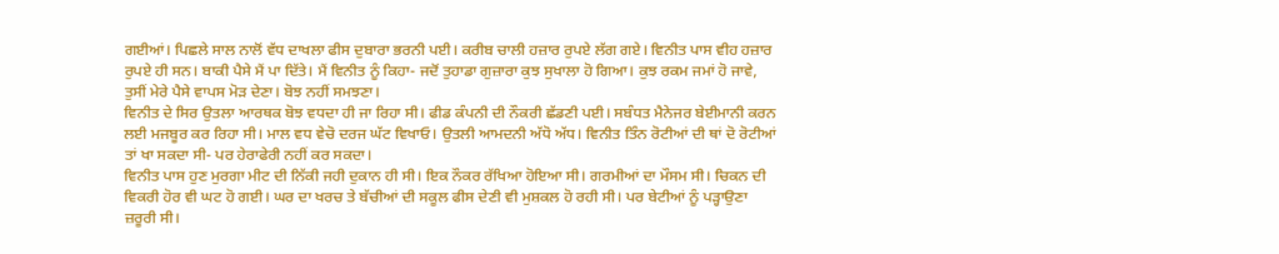ਗਈਆਂ। ਪਿਛਲੇ ਸਾਲ ਨਾਲੋਂ ਵੱਧ ਦਾਖਲਾ ਫੀਸ ਦੁਬਾਰਾ ਭਰਨੀ ਪਈ। ਕਰੀਬ ਚਾਲੀ ਹਜ਼ਾਰ ਰੁਪਏ ਲੱਗ ਗਏ। ਵਿਨੀਤ ਪਾਸ ਵੀਹ ਹਜ਼ਾਰ ਰੁਪਏ ਹੀ ਸਨ। ਬਾਕੀ ਪੈਸੇ ਮੈਂ ਪਾ ਦਿੱਤੇ। ਮੈਂ ਵਿਨੀਤ ਨੂੰ ਕਿਹਾ- ਜਦੋਂ ਤੁਹਾਡਾ ਗੁਜ਼ਾਰਾ ਕੁਝ ਸੁਖਾਲਾ ਹੋ ਗਿਆ। ਕੁਝ ਰਕਮ ਜਮਾਂ ਹੋ ਜਾਵੇ, ਤੁਸੀਂ ਮੇਰੇ ਪੈਸੇ ਵਾਪਸ ਮੋੜ ਦੇਣਾ। ਬੋਝ ਨਹੀਂ ਸਮਝਣਾ।
ਵਿਨੀਤ ਦੇ ਸਿਰ ਉਤਲਾ ਆਰਥਕ ਬੋਝ ਵਧਦਾ ਹੀ ਜਾ ਰਿਹਾ ਸੀ। ਫੀਡ ਕੰਪਨੀ ਦੀ ਨੌਕਰੀ ਛੱਡਣੀ ਪਈ। ਸਬੰਧਤ ਮੈਨੇਜਰ ਬੇਈਮਾਨੀ ਕਰਨ ਲਈ ਮਜਬੂਰ ਕਰ ਰਿਹਾ ਸੀ। ਮਾਲ ਵਧ ਵੇਚੋ ਦਰਜ ਘੱਟ ਵਿਖਾਓ। ਉਤਲੀ ਆਮਦਨੀ ਅੱਧੋ ਅੱਧ। ਵਿਨੀਤ ਤਿੰਨ ਰੋਟੀਆਂ ਦੀ ਥਾਂ ਦੋ ਰੋਟੀਆਂ ਤਾਂ ਖਾ ਸਕਦਾ ਸੀ- ਪਰ ਹੇਰਾਫੇਰੀ ਨਹੀਂ ਕਰ ਸਕਦਾ।
ਵਿਨੀਤ ਪਾਸ ਹੁਣ ਮੁਰਗਾ ਮੀਟ ਦੀ ਨਿੱਕੀ ਜਹੀ ਦੁਕਾਨ ਹੀ ਸੀ। ਇਕ ਨੌਕਰ ਰੱਖਿਆ ਹੋਇਆ ਸੀ। ਗਰਮੀਆਂ ਦਾ ਮੌਸਮ ਸੀ। ਚਿਕਨ ਦੀ ਵਿਕਰੀ ਹੋਰ ਵੀ ਘਟ ਹੋ ਗਈ। ਘਰ ਦਾ ਖਰਚ ਤੇ ਬੱਚੀਆਂ ਦੀ ਸਕੂਲ ਫੀਸ ਦੇਣੀ ਵੀ ਮੁਸ਼ਕਲ ਹੋ ਰਹੀ ਸੀ। ਪਰ ਬੇਟੀਆਂ ਨੂੰ ਪੜ੍ਹਾਉਣਾ ਜ਼ਰੂਰੀ ਸੀ।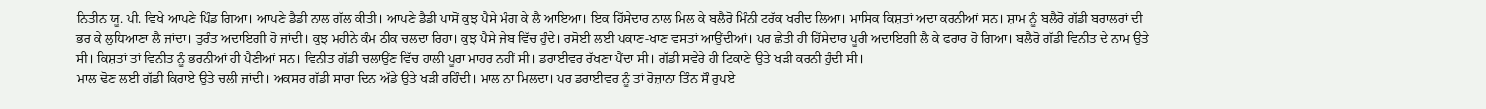ਨਿਤੀਨ ਯੂ. ਪੀ. ਵਿਖੇ ਆਪਣੇ ਪਿੰਡ ਗਿਆ। ਆਪਣੇ ਡੈਡੀ ਨਾਲ ਗੱਲ ਕੀਤੀ। ਆਪਣੇ ਡੈਡੀ ਪਾਸੋਂ ਕੁਝ ਪੈਸੇ ਮੰਗ ਕੇ ਲੈ ਆਇਆ। ਇਕ ਹਿੱਸੇਦਾਰ ਨਾਲ ਮਿਲ ਕੇ ਬਲੈਰੋ ਮਿੰਨੀ ਟਰੱਕ ਖਰੀਦ ਲਿਆ। ਮਾਸਿਕ ਕਿਸ਼ਤਾਂ ਅਦਾ ਕਰਨੀਆਂ ਸਨ। ਸ਼ਾਮ ਨੂੰ ਬਲੈਰੋ ਗੱਡੀ ਬਰਾਲਰਾਂ ਦੀ ਭਰ ਕੇ ਲੁਧਿਆਣਾ ਲੈ ਜਾਂਦਾ। ਤੁਰੰਤ ਅਦਾਇਗੀ ਹੋ ਜਾਂਦੀ। ਕੁਝ ਮਹੀਨੇ ਕੰਮ ਠੀਕ ਚਲਦਾ ਰਿਹਾ। ਕੁਝ ਪੈਸੇ ਜੇਬ ਵਿੱਚ ਹੁੰਦੇ। ਰਸੋਈ ਲਈ ਪਕਾਣ-ਖਾਣ ਵਸਤਾਂ ਆਉਂਦੀਆਂ। ਪਰ ਛੇਤੀ ਹੀ ਹਿੱਸੇਦਾਰ ਪੂਰੀ ਅਦਾਇਗੀ ਲੈ ਕੇ ਫਰਾਰ ਹੋ ਗਿਆ। ਬਲੈਰੋ ਗੱਡੀ ਵਿਨੀਤ ਦੇ ਨਾਮ ਉਤੇ ਸੀ। ਕਿਸ਼ਤਾਂ ਤਾਂ ਵਿਨੀਤ ਨੂੰ ਭਰਨੀਆਂ ਹੀ ਪੈਣੀਆਂ ਸਨ। ਵਿਨੀਤ ਗੱਡੀ ਚਲਾਉਂਣ ਵਿੱਚ ਹਾਲੀ ਪੂਰਾ ਮਾਹਰ ਨਹੀਂ ਸੀ। ਡਰਾਈਵਰ ਰੱਖਣਾ ਪੈਂਦਾ ਸੀ। ਗੱਡੀ ਸਵੇਰੇ ਹੀ ਟਿਕਾਣੇ ਉਤੇ ਖੜੀ ਕਰਨੀ ਹੁੰਦੀ ਸੀ।
ਮਾਲ ਢੋਣ ਲਈ ਗੱਡੀ ਕਿਰਾਏ ਉਤੇ ਚਲੀ ਜਾਂਦੀ। ਅਕਸਰ ਗੱਡੀ ਸਾਰਾ ਦਿਨ ਅੱਡੇ ਉਤੇ ਖੜੀ ਰਹਿੰਦੀ। ਮਾਲ ਨਾ ਮਿਲਦਾ। ਪਰ ਡਰਾਈਵਰ ਨੂੰ ਤਾਂ ਰੋਜ਼ਾਨਾ ਤਿੰਨ ਸੌ ਰੁਪਏ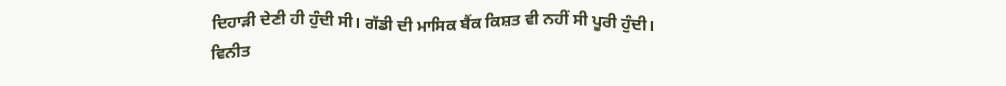ਦਿਹਾੜੀ ਦੇਣੀ ਹੀ ਹੁੰਦੀ ਸੀ। ਗੱਡੀ ਦੀ ਮਾਸਿਕ ਬੈਂਕ ਕਿਸ਼ਤ ਵੀ ਨਹੀਂ ਸੀ ਪੂਰੀ ਹੁੰਦੀ।
ਵਿਨੀਤ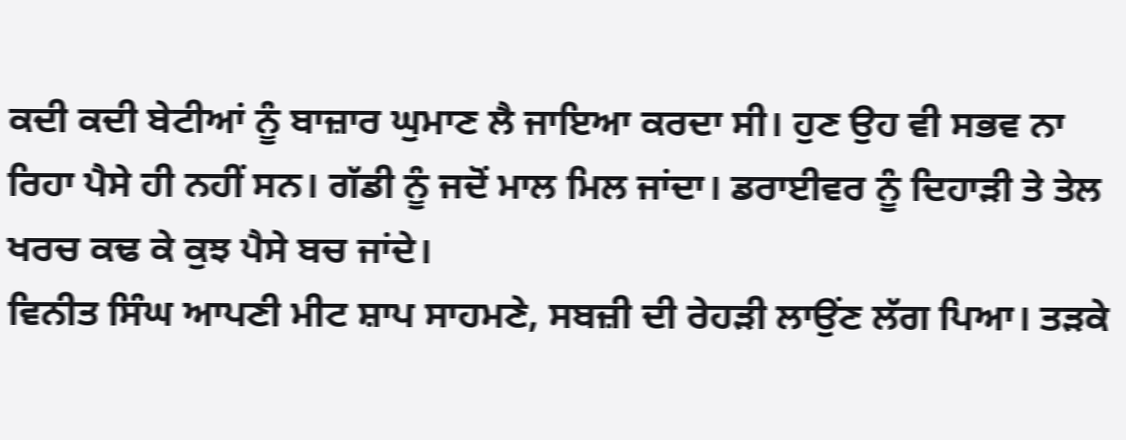ਕਦੀ ਕਦੀ ਬੇਟੀਆਂ ਨੂੰ ਬਾਜ਼ਾਰ ਘੁਮਾਣ ਲੈ ਜਾਇਆ ਕਰਦਾ ਸੀ। ਹੁਣ ਉਹ ਵੀ ਸਭਵ ਨਾ ਰਿਹਾ ਪੈਸੇ ਹੀ ਨਹੀਂ ਸਨ। ਗੱਡੀ ਨੂੰ ਜਦੋਂ ਮਾਲ ਮਿਲ ਜਾਂਦਾ। ਡਰਾਈਵਰ ਨੂੰ ਦਿਹਾੜੀ ਤੇ ਤੇਲ ਖਰਚ ਕਢ ਕੇ ਕੁਝ ਪੈਸੇ ਬਚ ਜਾਂਦੇ।
ਵਿਨੀਤ ਸਿੰਘ ਆਪਣੀ ਮੀਟ ਸ਼ਾਪ ਸਾਹਮਣੇ, ਸਬਜ਼ੀ ਦੀ ਰੇਹੜੀ ਲਾਉਂਣ ਲੱਗ ਪਿਆ। ਤੜਕੇ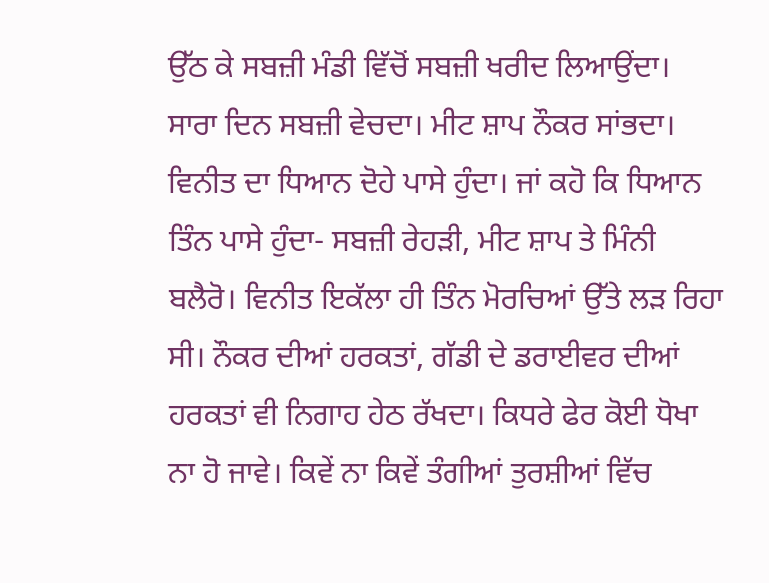ਉੱਠ ਕੇ ਸਬਜ਼ੀ ਮੰਡੀ ਵਿੱਚੋਂ ਸਬਜ਼ੀ ਖਰੀਦ ਲਿਆਉਂਦਾ। ਸਾਰਾ ਦਿਨ ਸਬਜ਼ੀ ਵੇਚਦਾ। ਮੀਟ ਸ਼ਾਪ ਨੌਕਰ ਸਾਂਭਦਾ। ਵਿਨੀਤ ਦਾ ਧਿਆਨ ਦੋਹੇ ਪਾਸੇ ਹੁੰਦਾ। ਜਾਂ ਕਹੋ ਕਿ ਧਿਆਨ ਤਿੰਨ ਪਾਸੇ ਹੁੰਦਾ- ਸਬਜ਼ੀ ਰੇਹੜੀ, ਮੀਟ ਸ਼ਾਪ ਤੇ ਮਿੰਨੀ ਬਲੈਰੋ। ਵਿਨੀਤ ਇਕੱਲਾ ਹੀ ਤਿੰਨ ਮੋਰਚਿਆਂ ਉੱਤੇ ਲੜ ਰਿਹਾ ਸੀ। ਨੌਕਰ ਦੀਆਂ ਹਰਕਤਾਂ, ਗੱਡੀ ਦੇ ਡਰਾਈਵਰ ਦੀਆਂ ਹਰਕਤਾਂ ਵੀ ਨਿਗਾਹ ਹੇਠ ਰੱਖਦਾ। ਕਿਧਰੇ ਫੇਰ ਕੋਈ ਧੋਖਾ ਨਾ ਹੋ ਜਾਵੇ। ਕਿਵੇਂ ਨਾ ਕਿਵੇਂ ਤੰਗੀਆਂ ਤੁਰਸ਼ੀਆਂ ਵਿੱਚ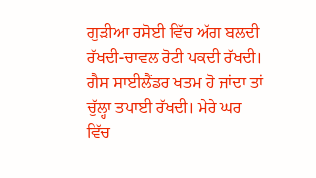ਗੁੜੀਆ ਰਸੋਈ ਵਿੱਚ ਅੱਗ ਬਲਦੀ ਰੱਖਦੀ-ਚਾਵਲ ਰੋਟੀ ਪਕਦੀ ਰੱਖਦੀ। ਗੈਸ ਸਾਈਲੈਂਡਰ ਖਤਮ ਹੋ ਜਾਂਦਾ ਤਾਂ ਚੁੱਲ੍ਹਾ ਤਪਾਈ ਰੱਖਦੀ। ਮੇਰੇ ਘਰ ਵਿੱਚ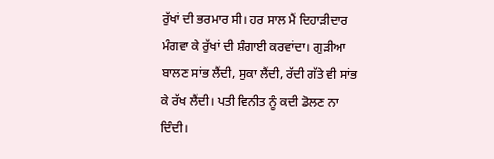ਰੁੱਖਾਂ ਦੀ ਭਰਮਾਰ ਸੀ। ਹਰ ਸਾਲ ਮੈਂ ਦਿਹਾੜੀਦਾਰ ਮੰਗਵਾ ਕੇ ਰੁੱਖਾਂ ਦੀ ਸ਼ੰਗਾਈ ਕਰਵਾਂਦਾ। ਗੁੜੀਆ ਬਾਲਣ ਸਾਂਭ ਲੈਂਦੀ, ਸੁਕਾ ਲੈਂਦੀ, ਰੱਦੀ ਗੱਤੇ ਵੀ ਸਾਂਭ ਕੇ ਰੱਖ ਲੈਂਦੀ। ਪਤੀ ਵਿਨੀਤ ਨੂੰ ਕਦੀ ਡੋਲਣ ਨਾ ਦਿੰਦੀ।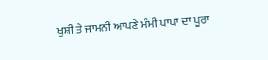ਖੁਸ਼ੀ ਤੇ ਜਾਮਨੀ ਆਪਣੇ ਮੰਮੀ ਪਾਪਾ ਦਾ ਪੂਰਾ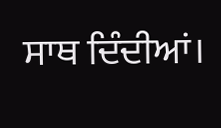ਸਾਥ ਦਿੰਦੀਆਂ।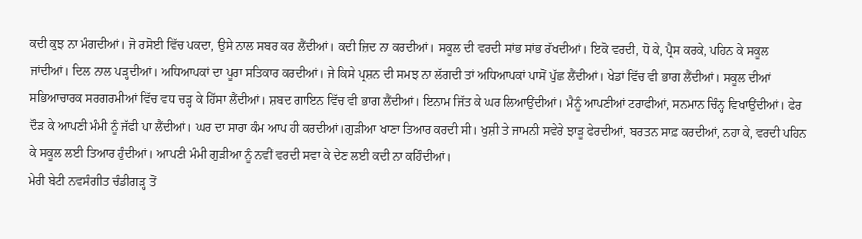ਕਦੀ ਕੁਝ ਨਾ ਮੰਗਦੀਆਂ। ਜੋ ਰਸੋਈ ਵਿੱਚ ਪਕਦਾ, ਉਸੇ ਨਾਲ ਸਬਰ ਕਰ ਲੈਂਦੀਆਂ। ਕਦੀ ਜ਼ਿਦ ਨਾ ਕਰਦੀਆਂ। ਸਕੂਲ ਦੀ ਵਰਦੀ ਸਾਂਭ ਸਾਂਭ ਰੱਖਦੀਆਂ। ਇਕੋ ਵਰਦੀ, ਧੋ ਕੇ, ਪ੍ਰੈਸ ਕਰਕੇ, ਪਹਿਨ ਕੇ ਸਕੂਲ ਜਾਂਦੀਆਂ। ਦਿਲ ਨਾਲ ਪੜ੍ਹਦੀਆਂ। ਅਧਿਆਪਕਾਂ ਦਾ ਪੂਰਾ ਸਤਿਕਾਰ ਕਰਦੀਆਂ। ਜੇ ਕਿਸੇ ਪ੍ਰਸ਼ਨ ਦੀ ਸਮਝ ਨਾ ਲੱਗਦੀ ਤਾਂ ਅਧਿਆਪਕਾਂ ਪਾਸੋਂ ਪੁੱਛ ਲੈਂਦੀਆਂ। ਖੇਡਾਂ ਵਿੱਚ ਵੀ ਭਾਗ ਲੈਂਦੀਆਂ। ਸਕੂਲ ਦੀਆਂ ਸਭਿਆਚਾਰਕ ਸਰਗਰਮੀਆਂ ਵਿੱਚ ਵਧ ਚੜ੍ਹ ਕੇ ਹਿੱਸਾ ਲੈਂਦੀਆਂ। ਸ਼ਬਦ ਗਾਇਨ ਵਿੱਚ ਵੀ ਭਾਗ ਲੈਂਦੀਆਂ। ਇਨਾਮ ਜਿੱਤ ਕੇ ਘਰ ਲਿਆਉਂਦੀਆਂ। ਮੈਨੂੰ ਆਪਣੀਆਂ ਟਰਾਫੀਆਂ, ਸਨਮਾਨ ਚਿੰਨ੍ਹ ਵਿਖਾਉਂਦੀਆਂ। ਫੇਰ ਦੌੜ ਕੇ ਆਪਣੀ ਮੰਮੀ ਨੂੰ ਜੱਫੀ ਪਾ ਲੈਂਦੀਆਂ। ਘਰ ਦਾ ਸਾਰਾ ਕੰਮ ਆਪ ਹੀ ਕਰਦੀਆਂ।ਗੁੜੀਆ ਖਾਣਾ ਤਿਆਰ ਕਰਦੀ ਸੀ। ਖੁਸ਼ੀ ਤੇ ਜਾਮਨੀ ਸਵੇਰੇ ਝਾੜੂ ਫੇਰਦੀਆਂ, ਬਰਤਨ ਸਾਫ਼ ਕਰਦੀਆਂ, ਨਹਾ ਕੇ, ਵਰਦੀ ਪਹਿਨ ਕੇ ਸਕੂਲ ਲਈ ਤਿਆਰ ਹੁੰਦੀਆਂ। ਆਪਣੀ ਮੰਮੀ ਗੁੜੀਆ ਨੂੰ ਨਵੀਂ ਵਰਦੀ ਸਵਾ ਕੇ ਦੇਣ ਲਈ ਕਦੀ ਨਾ ਕਹਿੰਦੀਆਂ।
ਮੇਰੀ ਬੇਟੀ ਨਵਸੰਗੀਤ ਚੰਡੀਗੜ੍ਹ ਤੋਂ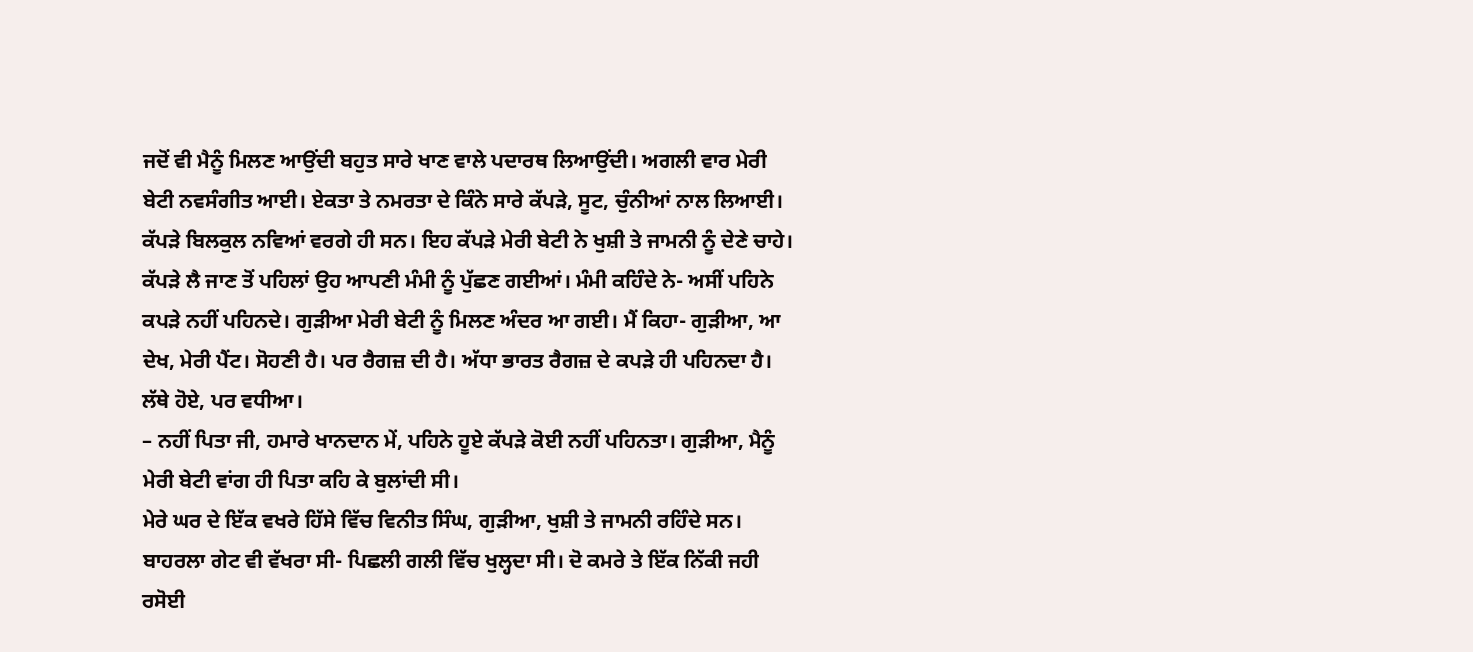ਜਦੋਂ ਵੀ ਮੈਨੂੰ ਮਿਲਣ ਆਉਂਦੀ ਬਹੁਤ ਸਾਰੇ ਖਾਣ ਵਾਲੇ ਪਦਾਰਥ ਲਿਆਉਂਦੀ। ਅਗਲੀ ਵਾਰ ਮੇਰੀ ਬੇਟੀ ਨਵਸੰਗੀਤ ਆਈ। ਏਕਤਾ ਤੇ ਨਮਰਤਾ ਦੇ ਕਿੰਨੇ ਸਾਰੇ ਕੱਪੜੇ, ਸੂਟ, ਚੁੰਨੀਆਂ ਨਾਲ ਲਿਆਈ। ਕੱਪੜੇ ਬਿਲਕੁਲ ਨਵਿਆਂ ਵਰਗੇ ਹੀ ਸਨ। ਇਹ ਕੱਪੜੇ ਮੇਰੀ ਬੇਟੀ ਨੇ ਖੁਸ਼ੀ ਤੇ ਜਾਮਨੀ ਨੂੰ ਦੇਣੇ ਚਾਹੇ। ਕੱਪੜੇ ਲੈ ਜਾਣ ਤੋਂ ਪਹਿਲਾਂ ਉਹ ਆਪਣੀ ਮੰਮੀ ਨੂੰ ਪੁੱਛਣ ਗਈਆਂ। ਮੰਮੀ ਕਹਿੰਦੇ ਨੇ- ਅਸੀਂ ਪਹਿਨੇ ਕਪੜੇ ਨਹੀਂ ਪਹਿਨਦੇ। ਗੁੜੀਆ ਮੇਰੀ ਬੇਟੀ ਨੂੰ ਮਿਲਣ ਅੰਦਰ ਆ ਗਈ। ਮੈਂ ਕਿਹਾ- ਗੁੜੀਆ, ਆ ਦੇਖ, ਮੇਰੀ ਪੈਂਟ। ਸੋਹਣੀ ਹੈ। ਪਰ ਰੈਗਜ਼ ਦੀ ਹੈ। ਅੱਧਾ ਭਾਰਤ ਰੈਗਜ਼ ਦੇ ਕਪੜੇ ਹੀ ਪਹਿਨਦਾ ਹੈ। ਲੱਥੇ ਹੋਏ, ਪਰ ਵਧੀਆ।
– ਨਹੀਂ ਪਿਤਾ ਜੀ, ਹਮਾਰੇ ਖਾਨਦਾਨ ਮੇਂ, ਪਹਿਨੇ ਹੂਏ ਕੱਪੜੇ ਕੋਈ ਨਹੀਂ ਪਹਿਨਤਾ। ਗੁੜੀਆ, ਮੈਨੂੰ ਮੇਰੀ ਬੇਟੀ ਵਾਂਗ ਹੀ ਪਿਤਾ ਕਹਿ ਕੇ ਬੁਲਾਂਦੀ ਸੀ।
ਮੇਰੇ ਘਰ ਦੇ ਇੱਕ ਵਖਰੇ ਹਿੱਸੇ ਵਿੱਚ ਵਿਨੀਤ ਸਿੰਘ, ਗੁੜੀਆ, ਖੁਸ਼ੀ ਤੇ ਜਾਮਨੀ ਰਹਿੰਦੇ ਸਨ। ਬਾਹਰਲਾ ਗੇਟ ਵੀ ਵੱਖਰਾ ਸੀ- ਪਿਛਲੀ ਗਲੀ ਵਿੱਚ ਖੁਲ੍ਹਦਾ ਸੀ। ਦੋ ਕਮਰੇ ਤੇ ਇੱਕ ਨਿੱਕੀ ਜਹੀ ਰਸੋਈ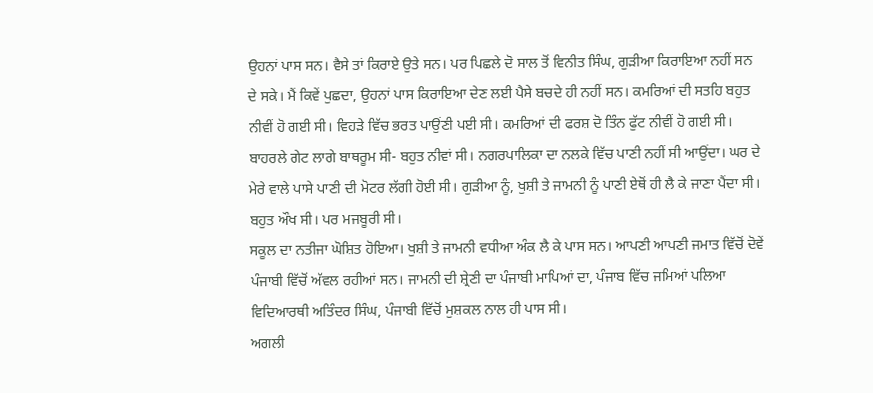ਉਹਨਾਂ ਪਾਸ ਸਨ। ਵੈਸੇ ਤਾਂ ਕਿਰਾਏ ਉਤੇ ਸਨ। ਪਰ ਪਿਛਲੇ ਦੋ ਸਾਲ ਤੋਂ ਵਿਨੀਤ ਸਿੰਘ, ਗੁੜੀਆ ਕਿਰਾਇਆ ਨਹੀਂ ਸਨ ਦੇ ਸਕੇ। ਮੈਂ ਕਿਵੇਂ ਪੁਛਦਾ, ਉਹਨਾਂ ਪਾਸ ਕਿਰਾਇਆ ਦੇਣ ਲਈ ਪੈਸੇ ਬਚਦੇ ਹੀ ਨਹੀਂ ਸਨ। ਕਮਰਿਆਂ ਦੀ ਸਤਹਿ ਬਹੁਤ ਨੀਵੀਂ ਹੋ ਗਈ ਸੀ। ਵਿਹੜੇ ਵਿੱਚ ਭਰਤ ਪਾਉਂਣੀ ਪਈ ਸੀ। ਕਮਰਿਆਂ ਦੀ ਫਰਸ਼ ਦੋ ਤਿੰਨ ਫੁੱਟ ਨੀਵੀਂ ਹੋ ਗਈ ਸੀ। ਬਾਹਰਲੇ ਗੇਟ ਲਾਗੇ ਬਾਥਰੂਮ ਸੀ- ਬਹੁਤ ਨੀਵਾਂ ਸੀ। ਨਗਰਪਾਲਿਕਾ ਦਾ ਨਲਕੇ ਵਿੱਚ ਪਾਣੀ ਨਹੀਂ ਸੀ ਆਉਂਦਾ। ਘਰ ਦੇ ਮੇਰੇ ਵਾਲੇ ਪਾਸੇ ਪਾਣੀ ਦੀ ਮੋਟਰ ਲੱਗੀ ਹੋਈ ਸੀ। ਗੁੜੀਆ ਨੂੰ, ਖੁਸ਼ੀ ਤੇ ਜਾਮਨੀ ਨੂੰ ਪਾਣੀ ਏਥੋਂ ਹੀ ਲੈ ਕੇ ਜਾਣਾ ਪੈਂਦਾ ਸੀ। ਬਹੁਤ ਔਖ ਸੀ। ਪਰ ਮਜਬੂਰੀ ਸੀ।
ਸਕੂਲ ਦਾ ਨਤੀਜਾ ਘੋਸ਼ਿਤ ਹੋਇਆ। ਖੁਸ਼ੀ ਤੇ ਜਾਮਨੀ ਵਧੀਆ ਅੰਕ ਲੈ ਕੇ ਪਾਸ ਸਨ। ਆਪਣੀ ਆਪਣੀ ਜਮਾਤ ਵਿੱਚੋਂ ਦੋਵੇਂ ਪੰਜਾਬੀ ਵਿੱਚੋਂ ਅੱਵਲ ਰਹੀਆਂ ਸਨ। ਜਾਮਨੀ ਦੀ ਸ਼੍ਰੇਣੀ ਦਾ ਪੰਜਾਬੀ ਮਾਪਿਆਂ ਦਾ, ਪੰਜਾਬ ਵਿੱਚ ਜਮਿਆਂ ਪਲਿਆ ਵਿਦਿਆਰਥੀ ਅਤਿੰਦਰ ਸਿੰਘ, ਪੰਜਾਬੀ ਵਿੱਚੋਂ ਮੁਸ਼ਕਲ ਨਾਲ ਹੀ ਪਾਸ ਸੀ।
ਅਗਲੀ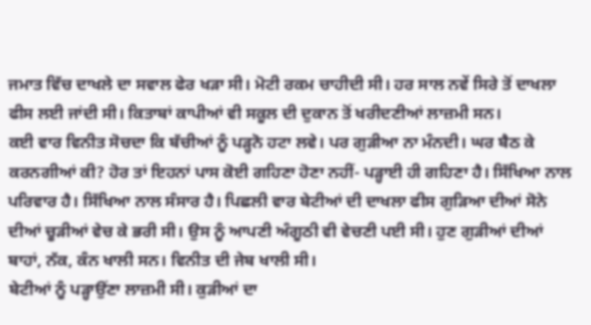ਜਮਾਤ ਵਿੱਚ ਦਾਖਲੇ ਦਾ ਸਵਾਲ ਫੇਰ ਖੜਾ ਸੀ। ਮੋਟੀ ਰਕਮ ਚਾਹੀਦੀ ਸੀ। ਹਰ ਸਾਲ ਨਵੇਂ ਸਿਰੇ ਤੋਂ ਦਾਖਲਾ ਫੀਸ ਲਈ ਜਾਂਦੀ ਸੀ। ਕਿਤਾਬਾਂ ਕਾਪੀਆਂ ਵੀ ਸਕੂਲ ਦੀ ਦੁਕਾਨ ਤੋਂ ਖਰੀਦਣੀਆਂ ਲਾਜ਼ਮੀ ਸਨ।
ਕਈ ਵਾਰ ਵਿਨੀਤ ਸੋਚਦਾ ਕਿ ਬੱਚੀਆਂ ਨੂੰ ਪੜ੍ਹਨੋ ਹਟਾ ਲਵੇ। ਪਰ ਗੁੜੀਆ ਨਾ ਮੰਨਦੀ। ਘਰ ਬੈਠ ਕੇ ਕਰਨਗੀਆਂ ਕੀ? ਹੋਰ ਤਾਂ ਇਹਨਾਂ ਪਾਸ ਕੋਈ ਗਹਿਣਾ ਹੋਣਾ ਨਹੀਂ- ਪੜ੍ਹਾਈ ਹੀ ਗਹਿਣਾ ਹੈ। ਸਿੱਖਿਆ ਨਾਲ ਪਰਿਵਾਰ ਹੈ। ਸਿੱਖਿਆ ਨਾਲ ਸੰਸਾਰ ਹੈ। ਪਿਛਲੀ ਵਾਰ ਬੇਟੀਆਂ ਦੀ ਦਾਖਲਾ ਫੀਸ ਗੁੜਿਆ ਦੀਆਂ ਸੋਨੇ ਦੀਆਂ ਚੂੜੀਆਂ ਵੇਚ ਕੇ ਭਰੀ ਸੀ। ਉਸ ਨੂੰ ਆਪਣੀ ਅੰਗੂਠੀ ਵੀ ਵੇਚਣੀ ਪਈ ਸੀ। ਹੁਣ ਗੁੜੀਆਂ ਦੀਆਂ ਬਾਹਾਂ, ਨੱਕ, ਕੰਨ ਖਾਲੀ ਸਨ। ਵਿਨੀਤ ਦੀ ਜੇਬ ਖਾਲੀ ਸੀ।
ਬੇਟੀਆਂ ਨੂੰ ਪੜ੍ਹਾਉਂਣਾ ਲਾਜ਼ਮੀ ਸੀ। ਕੁੜੀਆਂ ਦਾ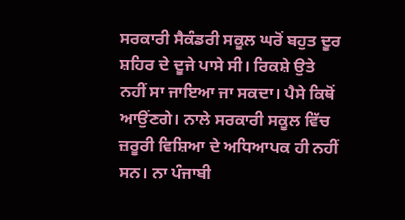ਸਰਕਾਰੀ ਸੈਕੰਡਰੀ ਸਕੂਲ ਘਰੋਂ ਬਹੁਤ ਦੂਰ ਸ਼ਹਿਰ ਦੇ ਦੂਜੇ ਪਾਸੇ ਸੀ। ਰਿਕਸ਼ੇ ਉਤੇ ਨਹੀਂ ਸਾ ਜਾਇਆ ਜਾ ਸਕਦਾ। ਪੈਸੇ ਕਿਥੋਂ ਆਉਂਣਗੇ। ਨਾਲੇ ਸਰਕਾਰੀ ਸਕੂਲ ਵਿੱਚ ਜ਼ਰੂਰੀ ਵਿਸ਼ਿਆ ਦੇ ਅਧਿਆਪਕ ਹੀ ਨਹੀਂ ਸਨ। ਨਾ ਪੰਜਾਬੀ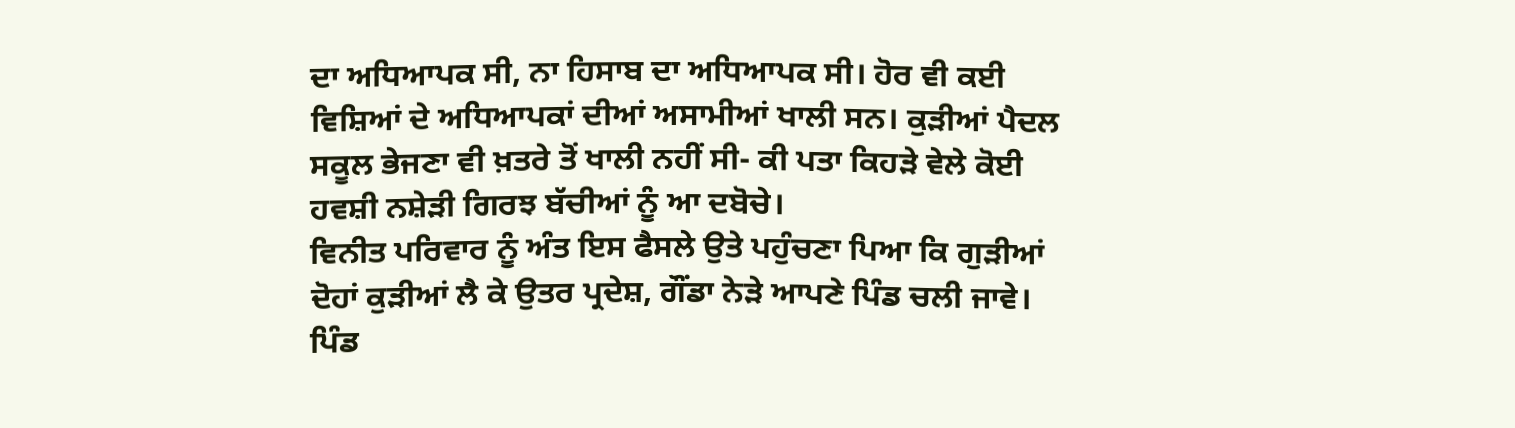ਦਾ ਅਧਿਆਪਕ ਸੀ, ਨਾ ਹਿਸਾਬ ਦਾ ਅਧਿਆਪਕ ਸੀ। ਹੋਰ ਵੀ ਕਈ ਵਿਸ਼ਿਆਂ ਦੇ ਅਧਿਆਪਕਾਂ ਦੀਆਂ ਅਸਾਮੀਆਂ ਖਾਲੀ ਸਨ। ਕੁੜੀਆਂ ਪੈਦਲ ਸਕੂਲ ਭੇਜਣਾ ਵੀ ਖ਼ਤਰੇ ਤੋਂ ਖਾਲੀ ਨਹੀਂ ਸੀ- ਕੀ ਪਤਾ ਕਿਹੜੇ ਵੇਲੇ ਕੋਈ ਹਵਸ਼ੀ ਨਸ਼ੇੜੀ ਗਿਰਝ ਬੱਚੀਆਂ ਨੂੰ ਆ ਦਬੋਚੇ।
ਵਿਨੀਤ ਪਰਿਵਾਰ ਨੂੰ ਅੰਤ ਇਸ ਫੈਸਲੇ ਉਤੇ ਪਹੁੰਚਣਾ ਪਿਆ ਕਿ ਗੁੜੀਆਂ ਦੋਹਾਂ ਕੁੜੀਆਂ ਲੈ ਕੇ ਉਤਰ ਪ੍ਰਦੇਸ਼, ਗੌਂਡਾ ਨੇੜੇ ਆਪਣੇ ਪਿੰਡ ਚਲੀ ਜਾਵੇ। ਪਿੰਡ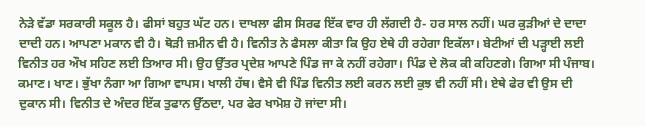ਨੇੜੇ ਵੱਡਾ ਸਰਕਾਰੀ ਸਕੂਲ ਹੈ। ਫੀਸਾਂ ਬਹੁਤ ਘੱਟ ਹਨ। ਦਾਖਲਾ ਫੀਸ ਸਿਰਫ ਇੱਕ ਵਾਰ ਹੀ ਲੱਗਦੀ ਹੈ- ਹਰ ਸਾਲ ਨਹੀਂ। ਘਰ ਕੁੜੀਆਂ ਦੇ ਦਾਦਾ ਦਾਦੀ ਹਨ। ਆਪਣਾ ਮਕਾਨ ਵੀ ਹੈ। ਥੋੜੀ ਜ਼ਮੀਨ ਵੀ ਹੈ। ਵਿਨੀਤ ਨੇ ਫੈਸਲਾ ਕੀਤਾ ਕਿ ਉਹ ਏਥੇ ਹੀ ਰਹੇਗਾ ਇਕੱਲਾ। ਬੇਟੀਆਂ ਦੀ ਪੜ੍ਹਾਈ ਲਈ ਵਿਨੀਤ ਹਰ ਔਖ ਸਹਿਣ ਲਈ ਤਿਆਰ ਸੀ। ਉਹ ਉੱਤਰ ਪ੍ਰਦੇਸ਼ ਆਪਣੇ ਪਿੰਡ ਜਾ ਕੇ ਨਹੀਂ ਰਹੇਗਾ। ਪਿੰਡ ਦੇ ਲੋਕ ਕੀ ਕਹਿਣਗੇ। ਗਿਆ ਸੀ ਪੰਜਾਬ। ਕਮਾਣ। ਖਾਣ। ਭੁੱਖਾ ਨੰਗਾ ਆ ਗਿਆ ਵਾਪਸ। ਖਾਲੀ ਹੱਥ। ਵੈਸੇ ਵੀ ਪਿੰਡ ਵਿਨੀਤ ਲਈ ਕਰਨ ਲਈ ਕੁਝ ਵੀ ਨਹੀਂ ਸੀ। ਏਥੇ ਫੇਰ ਵੀ ਉਸ ਦੀ ਦੁਕਾਨ ਸੀ। ਵਿਨੀਤ ਦੇ ਅੰਦਰ ਇੱਕ ਤੁਫਾਨ ਉੱਠਦਾ, ਪਰ ਫੇਰ ਖਾਮੋਸ਼ ਹੋ ਜਾਂਦਾ ਸੀ।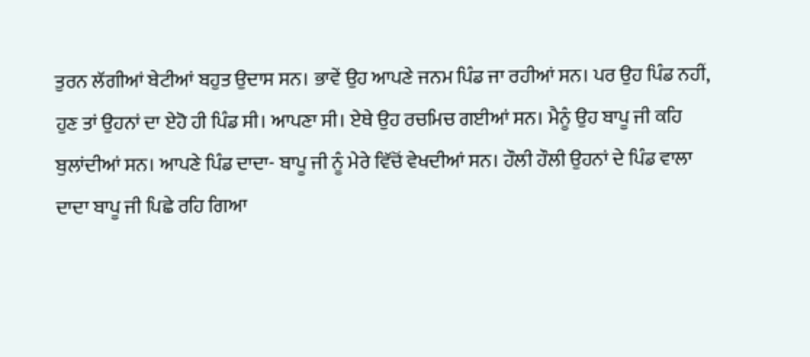ਤੁਰਨ ਲੱਗੀਆਂ ਬੇਟੀਆਂ ਬਹੁਤ ਉਦਾਸ ਸਨ। ਭਾਵੇਂ ਉਹ ਆਪਣੇ ਜਨਮ ਪਿੰਡ ਜਾ ਰਹੀਆਂ ਸਨ। ਪਰ ਉਹ ਪਿੰਡ ਨਹੀਂ, ਹੁਣ ਤਾਂ ਉਹਨਾਂ ਦਾ ਏਹੋ ਹੀ ਪਿੰਡ ਸੀ। ਆਪਣਾ ਸੀ। ਏਥੇ ਉਹ ਰਚਮਿਚ ਗਈਆਂ ਸਨ। ਮੈਨੂੰ ਉਹ ਬਾਪੂ ਜੀ ਕਹਿ ਬੁਲਾਂਦੀਆਂ ਸਨ। ਆਪਣੇ ਪਿੰਡ ਦਾਦਾ- ਬਾਪੂ ਜੀ ਨੂੰ ਮੇਰੇ ਵਿੱਚੋਂ ਵੇਖਦੀਆਂ ਸਨ। ਹੌਲੀ ਹੌਲੀ ਉਹਨਾਂ ਦੇ ਪਿੰਡ ਵਾਲਾ ਦਾਦਾ ਬਾਪੂ ਜੀ ਪਿਛੇ ਰਹਿ ਗਿਆ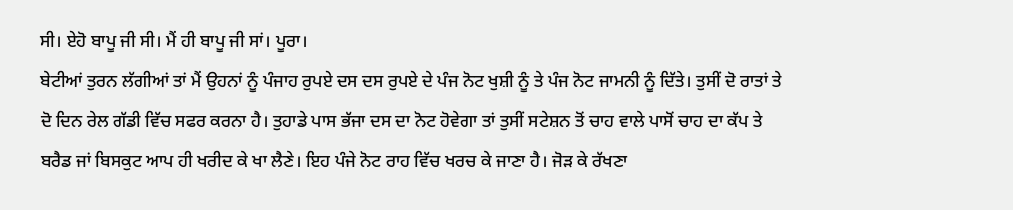ਸੀ। ਏਹੋ ਬਾਪੂ ਜੀ ਸੀ। ਮੈਂ ਹੀ ਬਾਪੂ ਜੀ ਸਾਂ। ਪੂਰਾ।
ਬੇਟੀਆਂ ਤੁਰਨ ਲੱਗੀਆਂ ਤਾਂ ਮੈਂ ਉਹਨਾਂ ਨੂੰ ਪੰਜਾਹ ਰੁਪਏ ਦਸ ਦਸ ਰੁਪਏ ਦੇ ਪੰਜ ਨੋਟ ਖੁਸ਼ੀ ਨੂੰ ਤੇ ਪੰਜ ਨੋਟ ਜਾਮਨੀ ਨੂੰ ਦਿੱਤੇ। ਤੁਸੀਂ ਦੋ ਰਾਤਾਂ ਤੇ ਦੋ ਦਿਨ ਰੇਲ ਗੱਡੀ ਵਿੱਚ ਸਫਰ ਕਰਨਾ ਹੈ। ਤੁਹਾਡੇ ਪਾਸ ਭੱਜਾ ਦਸ ਦਾ ਨੋਟ ਹੋਵੇਗਾ ਤਾਂ ਤੁਸੀਂ ਸਟੇਸ਼ਨ ਤੋਂ ਚਾਹ ਵਾਲੇ ਪਾਸੋਂ ਚਾਹ ਦਾ ਕੱਪ ਤੇ ਬਰੈਡ ਜਾਂ ਬਿਸਕੁਟ ਆਪ ਹੀ ਖਰੀਦ ਕੇ ਖਾ ਲੈਣੇ। ਇਹ ਪੰਜੇ ਨੋਟ ਰਾਹ ਵਿੱਚ ਖਰਚ ਕੇ ਜਾਣਾ ਹੈ। ਜੋੜ ਕੇ ਰੱਖਣਾ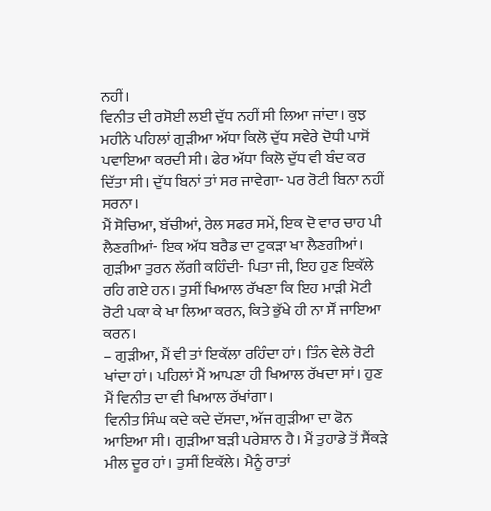ਨਹੀਂ।
ਵਿਨੀਤ ਦੀ ਰਸੋਈ ਲਈ ਦੁੱਧ ਨਹੀਂ ਸੀ ਲਿਆ ਜਾਂਦਾ। ਕੁਝ ਮਹੀਨੇ ਪਹਿਲਾਂ ਗੁੜੀਆ ਅੱਧਾ ਕਿਲੋ ਦੁੱਧ ਸਵੇਰੇ ਦੋਧੀ ਪਾਸੋਂ ਪਵਾਇਆ ਕਰਦੀ ਸੀ। ਫੇਰ ਅੱਧਾ ਕਿਲੋ ਦੁੱਧ ਵੀ ਬੰਦ ਕਰ ਦਿੱਤਾ ਸੀ। ਦੁੱਧ ਬਿਨਾਂ ਤਾਂ ਸਰ ਜਾਵੇਗਾ- ਪਰ ਰੋਟੀ ਬਿਨਾ ਨਹੀਂ ਸਰਨਾ।
ਮੈਂ ਸੋਚਿਆ, ਬੱਚੀਆਂ, ਰੇਲ ਸਫਰ ਸਮੇਂ, ਇਕ ਦੋ ਵਾਰ ਚਾਹ ਪੀ ਲੈਣਗੀਆਂ- ਇਕ ਅੱਧ ਬਰੈਡ ਦਾ ਟੁਕੜਾ ਖਾ ਲੈਣਗੀਆਂ।
ਗੁੜੀਆ ਤੁਰਨ ਲੱਗੀ ਕਹਿੰਦੀ- ਪਿਤਾ ਜੀ, ਇਹ ਹੁਣ ਇਕੱਲੇ ਰਹਿ ਗਏ ਹਨ। ਤੁਸੀਂ ਖਿਆਲ ਰੱਖਣਾ ਕਿ ਇਹ ਮਾੜੀ ਮੋਟੀ ਰੋਟੀ ਪਕਾ ਕੇ ਖਾ ਲਿਆ ਕਰਨ, ਕਿਤੇ ਭੁੱਖੇ ਹੀ ਨਾ ਸੌਂ ਜਾਇਆ ਕਰਨ।
– ਗੁੜੀਆ, ਮੈਂ ਵੀ ਤਾਂ ਇਕੱਲਾ ਰਹਿੰਦਾ ਹਾਂ। ਤਿੰਨ ਵੇਲੇ ਰੋਟੀ ਖਾਂਦਾ ਹਾਂ। ਪਹਿਲਾਂ ਮੈਂ ਆਪਣਾ ਹੀ ਖਿਆਲ ਰੱਖਦਾ ਸਾਂ। ਹੁਣ ਮੈਂ ਵਿਨੀਤ ਦਾ ਵੀ ਖਿਆਲ ਰੱਖਾਂਗਾ।
ਵਿਨੀਤ ਸਿੰਘ ਕਦੇ ਕਦੇ ਦੱਸਦਾ, ਅੱਜ ਗੁੜੀਆ ਦਾ ਫੋਨ ਆਇਆ ਸੀ। ਗੁੜੀਆ ਬੜੀ ਪਰੇਸ਼ਾਨ ਹੈ। ਮੈਂ ਤੁਹਾਡੇ ਤੋਂ ਸੈਂਕੜੇ ਮੀਲ ਦੂਰ ਹਾਂ। ਤੁਸੀਂ ਇਕੱਲੇ। ਮੈਨੂੰ ਰਾਤਾਂ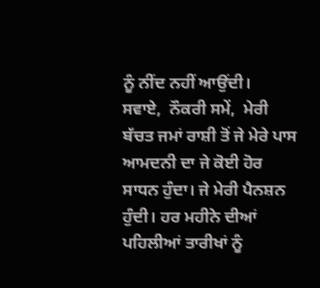ਨੂੰ ਨੀਂਦ ਨਹੀਂ ਆਉਂਦੀ।
ਸਵਾਏ,  ਨੌਕਰੀ ਸਮੇਂ,  ਮੇਰੀ ਬੱਚਤ ਜਮਾਂ ਰਾਸ਼ੀ ਤੋਂ ਜੇ ਮੇਰੇ ਪਾਸ ਆਮਦਨੀ ਦਾ ਜੇ ਕੋਈ ਹੋਰ ਸਾਧਨ ਹੁੰਦਾ। ਜੇ ਮੇਰੀ ਪੈਨਸ਼ਨ ਹੁੰਦੀ। ਹਰ ਮਹੀਨੇ ਦੀਆਂ ਪਹਿਲੀਆਂ ਤਾਰੀਖਾਂ ਨੂੰ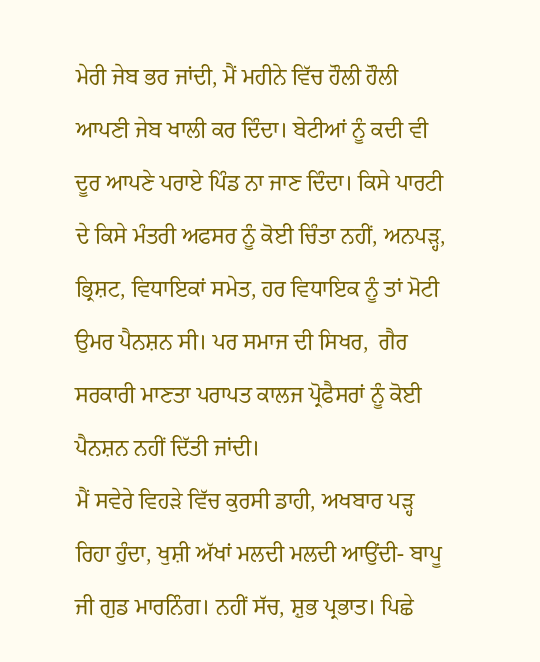ਮੇਰੀ ਜੇਬ ਭਰ ਜਾਂਦੀ, ਮੈਂ ਮਹੀਨੇ ਵਿੱਚ ਹੌਲੀ ਹੌਲੀ ਆਪਣੀ ਜੇਬ ਖਾਲੀ ਕਰ ਦਿੰਦਾ। ਬੇਟੀਆਂ ਨੂੰ ਕਦੀ ਵੀ ਦੂਰ ਆਪਣੇ ਪਰਾਏ ਪਿੰਡ ਨਾ ਜਾਣ ਦਿੰਦਾ। ਕਿਸੇ ਪਾਰਟੀ ਦੇ ਕਿਸੇ ਮੰਤਰੀ ਅਫਸਰ ਨੂੰ ਕੋਈ ਚਿੰਤਾ ਨਹੀਂ, ਅਨਪੜ੍ਹ, ਭ੍ਰਿਸ਼ਟ, ਵਿਧਾਇਕਾਂ ਸਮੇਤ, ਹਰ ਵਿਧਾਇਕ ਨੂੰ ਤਾਂ ਮੋਟੀ ਉਮਰ ਪੈਨਸ਼ਨ ਸੀ। ਪਰ ਸਮਾਜ ਦੀ ਸਿਖਰ,  ਗੈਰ ਸਰਕਾਰੀ ਮਾਣਤਾ ਪਰਾਪਤ ਕਾਲਜ ਪ੍ਰੋਫੈਸਰਾਂ ਨੂੰ ਕੋਈ ਪੈਨਸ਼ਨ ਨਹੀਂ ਦਿੱਤੀ ਜਾਂਦੀ।
ਮੈਂ ਸਵੇਰੇ ਵਿਹੜੇ ਵਿੱਚ ਕੁਰਸੀ ਡਾਹੀ, ਅਖਬਾਰ ਪੜ੍ਹ ਰਿਹਾ ਹੁੰਦਾ, ਖੁਸ਼ੀ ਅੱਖਾਂ ਮਲਦੀ ਮਲਦੀ ਆਉਂਦੀ- ਬਾਪੂ ਜੀ ਗੁਡ ਮਾਰਨਿੰਗ। ਨਹੀਂ ਸੱਚ, ਸ਼ੁਭ ਪ੍ਰਭਾਤ। ਪਿਛੇ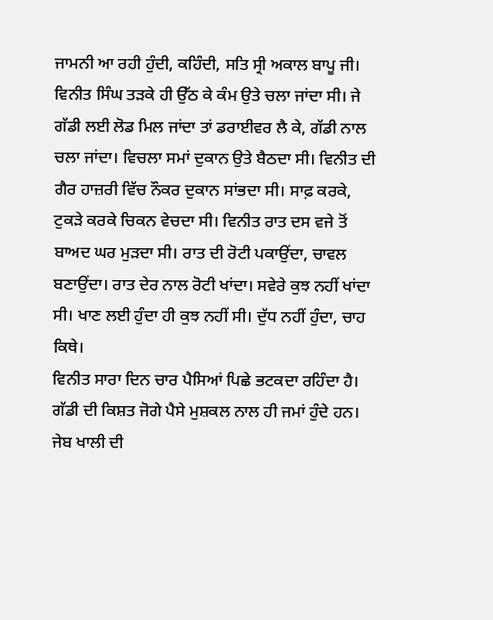ਜਾਮਨੀ ਆ ਰਹੀ ਹੁੰਦੀ, ਕਹਿੰਦੀ, ਸਤਿ ਸ੍ਰੀ ਅਕਾਲ ਬਾਪੂ ਜੀ।
ਵਿਨੀਤ ਸਿੰਘ ਤੜਕੇ ਹੀ ਉੱਠ ਕੇ ਕੰਮ ਉਤੇ ਚਲਾ ਜਾਂਦਾ ਸੀ। ਜੇ ਗੱਡੀ ਲਈ ਲੋਡ ਮਿਲ ਜਾਂਦਾ ਤਾਂ ਡਰਾਈਵਰ ਲੈ ਕੇ, ਗੱਡੀ ਨਾਲ ਚਲਾ ਜਾਂਦਾ। ਵਿਚਲਾ ਸਮਾਂ ਦੁਕਾਨ ਉਤੇ ਬੈਠਦਾ ਸੀ। ਵਿਨੀਤ ਦੀ ਗੈਰ ਹਾਜ਼ਰੀ ਵਿੱਚ ਨੌਕਰ ਦੁਕਾਨ ਸਾਂਭਦਾ ਸੀ। ਸਾਫ਼ ਕਰਕੇ, ਟੁਕੜੇ ਕਰਕੇ ਚਿਕਨ ਵੇਚਦਾ ਸੀ। ਵਿਨੀਤ ਰਾਤ ਦਸ ਵਜੇ ਤੋਂ ਬਾਅਦ ਘਰ ਮੁੜਦਾ ਸੀ। ਰਾਤ ਦੀ ਰੋਟੀ ਪਕਾਉਂਦਾ, ਚਾਵਲ ਬਣਾਉਂਦਾ। ਰਾਤ ਦੇਰ ਨਾਲ ਰੋਟੀ ਖਾਂਦਾ। ਸਵੇਰੇ ਕੁਝ ਨਹੀਂ ਖਾਂਦਾ ਸੀ। ਖਾਣ ਲਈ ਹੁੰਦਾ ਹੀ ਕੁਝ ਨਹੀਂ ਸੀ। ਦੁੱਧ ਨਹੀਂ ਹੁੰਦਾ, ਚਾਹ ਕਿਥੇ।
ਵਿਨੀਤ ਸਾਰਾ ਦਿਨ ਚਾਰ ਪੈਸਿਆਂ ਪਿਛੇ ਭਟਕਦਾ ਰਹਿੰਦਾ ਹੈ। ਗੱਡੀ ਦੀ ਕਿਸ਼ਤ ਜੋਗੇ ਪੈਸੇ ਮੁਸ਼ਕਲ ਨਾਲ ਹੀ ਜਮਾਂ ਹੁੰਦੇ ਹਨ। ਜੇਬ ਖਾਲੀ ਦੀ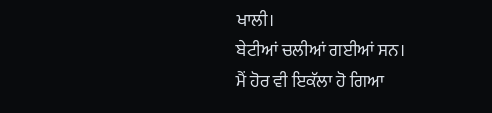ਖਾਲੀ।
ਬੇਟੀਆਂ ਚਲੀਆਂ ਗਈਆਂ ਸਨ।
ਮੈਂ ਹੋਰ ਵੀ ਇਕੱਲਾ ਹੋ ਗਿਆ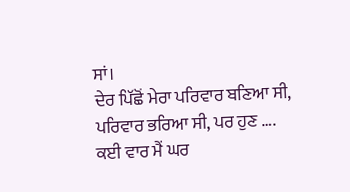ਸਾਂ।
ਦੇਰ ਪਿੱਛੋਂ ਮੇਰਾ ਪਰਿਵਾਰ ਬਣਿਆ ਸੀ, ਪਰਿਵਾਰ ਭਰਿਆ ਸੀ, ਪਰ ਹੁਣ ….
ਕਈ ਵਾਰ ਮੈਂ ਘਰ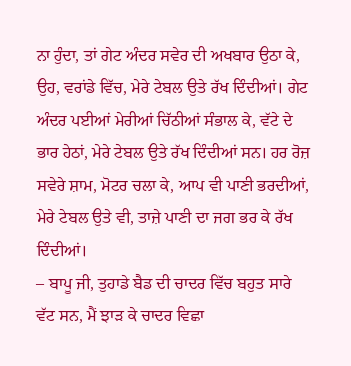ਨਾ ਹੁੰਦਾ, ਤਾਂ ਗੇਟ ਅੰਦਰ ਸਵੇਰ ਦੀ ਅਖਬਾਰ ਉਠਾ ਕੇ, ਉਹ, ਵਰਾਂਡੇ ਵਿੱਚ, ਮੇਰੇ ਟੇਬਲ ਉਤੇ ਰੱਖ ਦਿੰਦੀਆਂ। ਗੇਟ ਅੰਦਰ ਪਈਆਂ ਮੇਰੀਆਂ ਚਿੱਠੀਆਂ ਸੰਭਾਲ ਕੇ, ਵੱਟੇ ਦੇ ਭਾਰ ਹੇਠਾਂ, ਮੇਰੇ ਟੇਬਲ ਉਤੇ ਰੱਖ ਦਿੰਦੀਆਂ ਸਨ। ਹਰ ਰੋਜ਼ ਸਵੇਰੇ ਸ਼ਾਮ, ਮੋਟਰ ਚਲਾ ਕੇ, ਆਪ ਵੀ ਪਾਣੀ ਭਰਦੀਆਂ, ਮੇਰੇ ਟੇਬਲ ਉਤੇ ਵੀ, ਤਾਜ਼ੇ ਪਾਣੀ ਦਾ ਜਗ ਭਰ ਕੇ ਰੱਖ ਦਿੰਦੀਆਂ।
– ਬਾਪੂ ਜੀ, ਤੁਹਾਡੇ ਬੈਡ ਦੀ ਚਾਦਰ ਵਿੱਚ ਬਹੁਤ ਸਾਰੇ ਵੱਟ ਸਨ, ਮੈਂ ਝਾੜ ਕੇ ਚਾਦਰ ਵਿਛਾ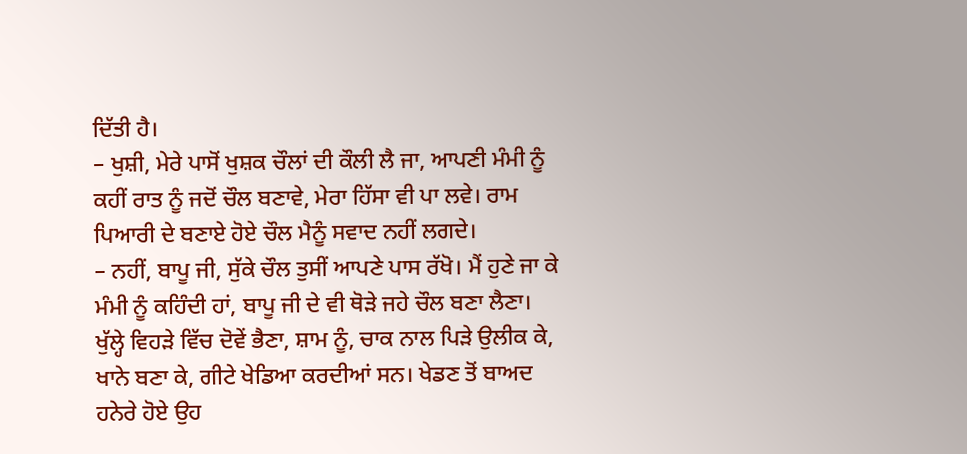ਦਿੱਤੀ ਹੈ।
– ਖੁਸ਼ੀ, ਮੇਰੇ ਪਾਸੋਂ ਖੁਸ਼ਕ ਚੌਲਾਂ ਦੀ ਕੌਲੀ ਲੈ ਜਾ, ਆਪਣੀ ਮੰਮੀ ਨੂੰ ਕਹੀਂ ਰਾਤ ਨੂੰ ਜਦੋਂ ਚੌਲ ਬਣਾਵੇ, ਮੇਰਾ ਹਿੱਸਾ ਵੀ ਪਾ ਲਵੇ। ਰਾਮ ਪਿਆਰੀ ਦੇ ਬਣਾਏ ਹੋਏ ਚੌਲ ਮੈਨੂੰ ਸਵਾਦ ਨਹੀਂ ਲਗਦੇ।
– ਨਹੀਂ, ਬਾਪੂ ਜੀ, ਸੁੱਕੇ ਚੌਲ ਤੁਸੀਂ ਆਪਣੇ ਪਾਸ ਰੱਖੋ। ਮੈਂ ਹੁਣੇ ਜਾ ਕੇ ਮੰਮੀ ਨੂੰ ਕਹਿੰਦੀ ਹਾਂ, ਬਾਪੂ ਜੀ ਦੇ ਵੀ ਥੋੜੇ ਜਹੇ ਚੌਲ ਬਣਾ ਲੈਣਾ।
ਖੁੱਲ੍ਹੇ ਵਿਹੜੇ ਵਿੱਚ ਦੋਵੇਂ ਭੈਣਾ, ਸ਼ਾਮ ਨੂੰ, ਚਾਕ ਨਾਲ ਪਿੜੇ ਉਲੀਕ ਕੇ, ਖਾਨੇ ਬਣਾ ਕੇ, ਗੀਟੇ ਖੇਡਿਆ ਕਰਦੀਆਂ ਸਨ। ਖੇਡਣ ਤੋਂ ਬਾਅਦ ਹਨੇਰੇ ਹੋਏ ਉਹ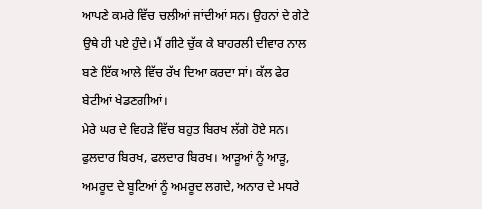ਆਪਣੇ ਕਮਰੇ ਵਿੱਚ ਚਲੀਆਂ ਜਾਂਦੀਆਂ ਸਨ। ਉਹਨਾਂ ਦੇ ਗੇਟੇ ਉਥੇ ਹੀ ਪਏ ਹੁੰਦੇ। ਮੈਂ ਗੀਟੇ ਚੁੱਕ ਕੇ ਬਾਹਰਲੀ ਦੀਵਾਰ ਨਾਲ ਬਣੇ ਇੱਕ ਆਲੇ ਵਿੱਚ ਰੱਖ ਦਿਆ ਕਰਦਾ ਸਾਂ। ਕੱਲ ਫੇਰ ਬੇਟੀਆਂ ਖੇਡਣਗੀਆਂ।
ਮੇਰੇ ਘਰ ਦੇ ਵਿਹੜੇ ਵਿੱਚ ਬਹੁਤ ਬਿਰਖ ਲੱਗੇ ਹੋਏ ਸਨ। ਫੁਲਦਾਰ ਬਿਰਖ, ਫਲਦਾਰ ਬਿਰਖ। ਆੜੂਆਂ ਨੂੰ ਆੜੂ, ਅਮਰੂਦ ਦੇ ਬੂਟਿਆਂ ਨੂੰ ਅਮਰੂਦ ਲਗਦੇ, ਅਨਾਰ ਦੇ ਮਧਰੇ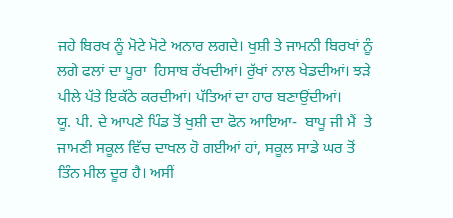ਜਹੇ ਬਿਰਖ ਨੂੰ ਮੋਟੇ ਮੋਟੇ ਅਨਾਰ ਲਗਦੇ। ਖੁਸ਼ੀ ਤੇ ਜਾਮਨੀ ਬਿਰਖਾਂ ਨੂੰ ਲਗੇ ਫਲਾਂ ਦਾ ਪੂਰਾ  ਹਿਸਾਬ ਰੱਖਦੀਆਂ। ਰੁੱਖਾਂ ਨਾਲ ਖੇਡਦੀਆਂ। ਝੜੇ ਪੀਲੇ ਪੱਤੇ ਇਕੱਠੇ ਕਰਦੀਆਂ। ਪੱਤਿਆਂ ਦਾ ਹਾਰ ਬਣਾਉਂਦੀਆਂ।
ਯੂ. ਪੀ. ਦੇ ਆਪਣੇ ਪਿੰਡ ਤੋਂ ਖੁਸ਼ੀ ਦਾ ਫੋਨ ਆਇਆ-  ਬਾਪੂ ਜੀ ਮੈਂ  ਤੇ ਜਾਮਣੀ ਸਕੂਲ ਵਿੱਚ ਦਾਖਲ ਹੋ ਗਈਆਂ ਹਾਂ, ਸਕੂਲ ਸਾਡੇ ਘਰ ਤੋਂ ਤਿੰਨ ਮੀਲ ਦੂਰ ਹੈ। ਅਸੀਂ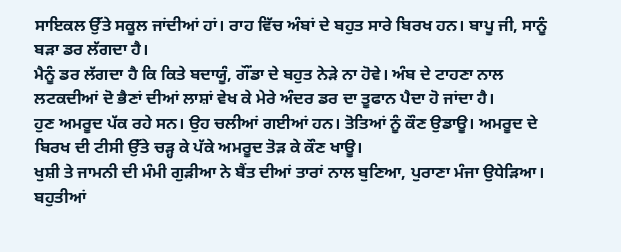ਸਾਇਕਲ ਉੱਤੇ ਸਕੂਲ ਜਾਂਦੀਆਂ ਹਾਂ। ਰਾਹ ਵਿੱਚ ਅੰਬਾਂ ਦੇ ਬਹੁਤ ਸਾਰੇ ਬਿਰਖ ਹਨ। ਬਾਪੂ ਜੀ, ਸਾਨੂੰ ਬੜਾ ਡਰ ਲੱਗਦਾ ਹੈ।
ਮੈਨੂੰ ਡਰ ਲੱਗਦਾ ਹੈ ਕਿ ਕਿਤੇ ਬਦਾਯੂੰ, ਗੌਂਡਾ ਦੇ ਬਹੁਤ ਨੇੜੇ ਨਾ ਹੋਵੇ। ਅੰਬ ਦੇ ਟਾਹਣਾ ਨਾਲ ਲਟਕਦੀਆਂ ਦੋ ਭੈਣਾਂ ਦੀਆਂ ਲਾਸ਼ਾਂ ਵੇਖ ਕੇ ਮੇਰੇ ਅੰਦਰ ਡਰ ਦਾ ਤੂਫਾਨ ਪੈਦਾ ਹੋ ਜਾਂਦਾ ਹੈ।
ਹੁਣ ਅਮਰੂਦ ਪੱਕ ਰਹੇ ਸਨ। ਉਹ ਚਲੀਆਂ ਗਈਆਂ ਹਨ। ਤੋਤਿਆਂ ਨੂੰ ਕੌਣ ਉਡਾਊ। ਅਮਰੂਦ ਦੇ ਬਿਰਖ ਦੀ ਟੀਸੀ ਉੱਤੇ ਚੜ੍ਹ ਕੇ ਪੱਕੇ ਅਮਰੂਦ ਤੋੜ ਕੇ ਕੌਣ ਖਾਊ।
ਖੁਸ਼ੀ ਤੇ ਜਾਮਨੀ ਦੀ ਮੰਮੀ ਗੁੜੀਆ ਨੇ ਬੈਂਤ ਦੀਆਂ ਤਾਰਾਂ ਨਾਲ ਬੁਣਿਆ, ਪੁਰਾਣਾ ਮੰਜਾ ਉਧੇੜਿਆ। ਬਹੁਤੀਆਂ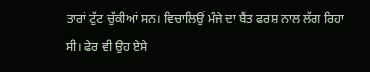ਤਾਰਾਂ ਟੁੱਟ ਚੁੱਕੀਆਂ ਸਨ। ਵਿਚਾਲਿਉਂ ਮੰਜੇ ਦਾ ਬੈਂਤ ਫਰਸ਼ ਨਾਲ ਲੱਗ ਰਿਹਾ ਸੀ। ਫੇਰ ਵੀ ਉਹ ਏਸੇ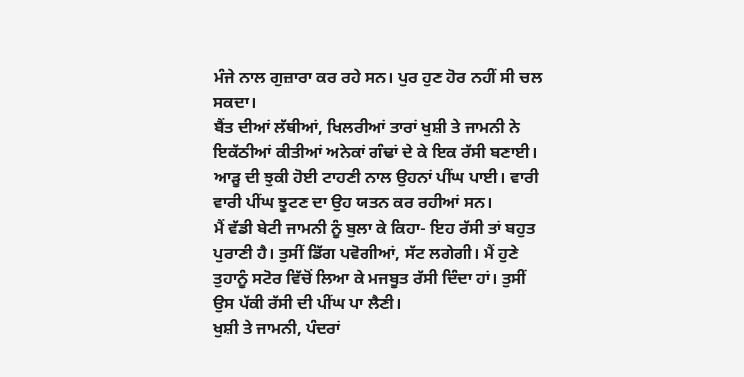ਮੰਜੇ ਨਾਲ ਗੁਜ਼ਾਰਾ ਕਰ ਰਹੇ ਸਨ। ਪੁਰ ਹੁਣ ਹੋਰ ਨਹੀਂ ਸੀ ਚਲ ਸਕਦਾ।
ਬੈਂਤ ਦੀਆਂ ਲੱਥੀਆਂ, ਖਿਲਰੀਆਂ ਤਾਰਾਂ ਖੁਸ਼ੀ ਤੇ ਜਾਮਨੀ ਨੇ ਇਕੱਠੀਆਂ ਕੀਤੀਆਂ ਅਨੇਕਾਂ ਗੰਢਾਂ ਦੇ ਕੇ ਇਕ ਰੱਸੀ ਬਣਾਈ। ਆੜੂ ਦੀ ਝੁਕੀ ਹੋਈ ਟਾਹਣੀ ਨਾਲ ਉਹਨਾਂ ਪੀਂਘ ਪਾਈ। ਵਾਰੀ ਵਾਰੀ ਪੀਂਘ ਝੂਟਣ ਦਾ ਉਹ ਯਤਨ ਕਰ ਰਹੀਆਂ ਸਨ।
ਮੈਂ ਵੱਡੀ ਬੇਟੀ ਜਾਮਨੀ ਨੂੰ ਬੁਲਾ ਕੇ ਕਿਹਾ- ਇਹ ਰੱਸੀ ਤਾਂ ਬਹੁਤ ਪੁਰਾਣੀ ਹੈ। ਤੁਸੀਂ ਡਿੱਗ ਪਵੋਗੀਆਂ, ਸੱਟ ਲਗੇਗੀ। ਮੈਂ ਹੁਣੇ ਤੁਹਾਨੂੰ ਸਟੋਰ ਵਿੱਚੋਂ ਲਿਆ ਕੇ ਮਜਬੂਤ ਰੱਸੀ ਦਿੰਦਾ ਹਾਂ। ਤੁਸੀਂ ਉਸ ਪੱਕੀ ਰੱਸੀ ਦੀ ਪੀਂਘ ਪਾ ਲੈਣੀ।
ਖੁਸ਼ੀ ਤੇ ਜਾਮਨੀ, ਪੰਦਰਾਂ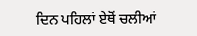ਦਿਨ ਪਹਿਲਾਂ ਏਥੋਂ ਚਲੀਆਂ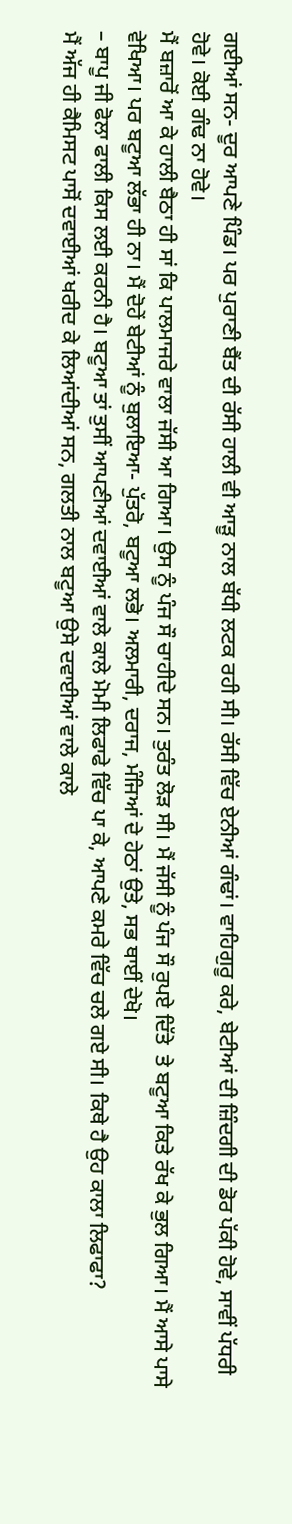ਗਈਆਂ ਸਨ- ਦੂਰ ਆਪਣੇ ਪਿੰਡ। ਪਰ ਪੁਰਾਣੀ ਬੈਂਤ ਦੀ ਰੱਸੀ ਹਾਲੀ ਵੀ ਆੜੂ ਨਾਲ ਬੱਧੀ ਲਟਕ ਰਹੀ ਸੀ। ਰੱਸੀ ਵਿੱਚ ਏਨੀਆਂ ਗੰਢਾਂ। ਵਾਹਿਗੁਰੂ ਕਰੇ, ਬੇਟੀਆਂ ਦੀ ਜ਼ਿੰਦਗੀ ਦੀ ਡੋਰ ਪੱਕੀ ਹੋਵੇ, ਸਾਵੀਂ ਪੱਧਰੀ ਹੋਵੇ। ਕੋਈ ਗੰਢ ਨਾ ਹੋਵੇ।
ਮੈਂ ਬਜ਼ਾਰੋਂ ਆ ਕੇ ਹਾਲੀ ਬੈਠਾ ਹੀ ਸਾਂ ਕਿ ਪਾਲਮਾਜਰੇ ਵਾਲਾ ਜੱਸੀ ਆ ਗਿਆ। ਉਸ ਨੂੰ ਪੰਜ ਸੌ ਚਾਹੀਦੇ ਸਨ। ਤੁਰੰਤ ਲੋੜ ਸੀ। ਮੈਂ ਜੱਸੀ ਨੂੰ ਪੰਜ ਸੌ ਰੁਪਏ ਦਿੱਤੇ  ਤੇ ਬਟੂਆ ਕਿਤੇ ਰੱਖ ਕੇ ਭੁਲ ਗਿਆ। ਮੈਂ ਆਸੇ ਪਾਸੇ ਵੇਖਿਆ। ਪਰ ਬਟੂਆ ਲੱਭਾ ਹੀ ਨਾ। ਮੈਂ ਦੋਹੇਂ ਬੇਟੀਆਂ ਨੂੰ ਬੁਲਾਇਆ- ਪੁੱਤਰੋ, ਬਟੂਆ ਲਭੋ। ਅਲਮਾਰੀ, ਦਰਾਜ, ਮੰਜਿਆਂ ਦੇ ਹੇਠਾਂ ਉਤੇ, ਸਭ ਥਾਈਂ ਦੇਖੋ।
– ਬਾਪੂ ਜੀ ਫੋਲਾ ਫਾਲੀ ਕਿਸ ਲਈ ਕਰਨੀ ਹੈ। ਬਟੂਆ ਤਾਂ ਤੁਸੀਂ ਆਪਣੀਆਂ ਦਵਾਈਆਂ ਵਾਲੇ ਕਾਲੇ ਮੋਮੀ ਲਿਫਾਫੇ ਵਿੱਚ ਪਾ ਕੇ, ਆਪਣੇ ਕਮਰੇ ਵਿੱਚ ਚਲੇ ਗਏ ਸੀ। ਕਿਥੇ ਹੈ ਉਹ ਕਾਲਾ ਲਿਫਾਫਾ?
ਮੈਂ ਅੱਜ ਹੀ ਕੈਮਿਸਟ ਪਾਸੋਂ ਦਵਾਈਆਂ ਖਰੀਦ ਕੇ ਲਿਆਂਦੀਆਂ ਸਨ, ਗਲਤੀ ਨਾਲ ਬਟੂਆ ਉਸੇ ਦਵਾਈਆਂ ਵਾਲੇ ਕਾਲੇ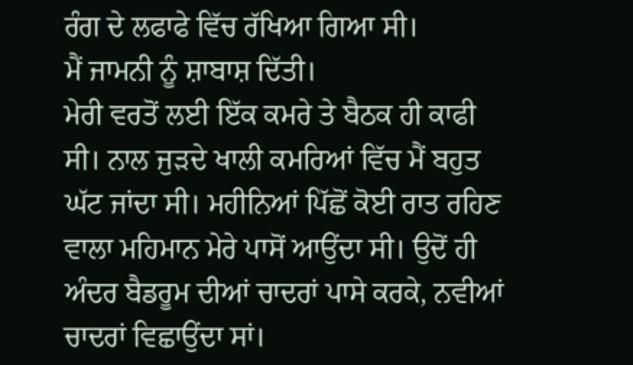ਰੰਗ ਦੇ ਲਫਾਫੇ ਵਿੱਚ ਰੱਖਿਆ ਗਿਆ ਸੀ।
ਮੈਂ ਜਾਮਨੀ ਨੂੰ ਸ਼ਾਬਾਸ਼ ਦਿੱਤੀ।
ਮੇਰੀ ਵਰਤੋਂ ਲਈ ਇੱਕ ਕਮਰੇ ਤੇ ਬੈਠਕ ਹੀ ਕਾਫੀ ਸੀ। ਨਾਲ ਜੁੜਦੇ ਖਾਲੀ ਕਮਰਿਆਂ ਵਿੱਚ ਮੈਂ ਬਹੁਤ ਘੱਟ ਜਾਂਦਾ ਸੀ। ਮਹੀਨਿਆਂ ਪਿੱਛੋਂ ਕੋਈ ਰਾਤ ਰਹਿਣ ਵਾਲਾ ਮਹਿਮਾਨ ਮੇਰੇ ਪਾਸੋਂ ਆਉਂਦਾ ਸੀ। ਉਦੋਂ ਹੀ ਅੰਦਰ ਬੈਡਰੂਮ ਦੀਆਂ ਚਾਦਰਾਂ ਪਾਸੇ ਕਰਕੇ, ਨਵੀਆਂ ਚਾਦਰਾਂ ਵਿਛਾਉਂਦਾ ਸਾਂ।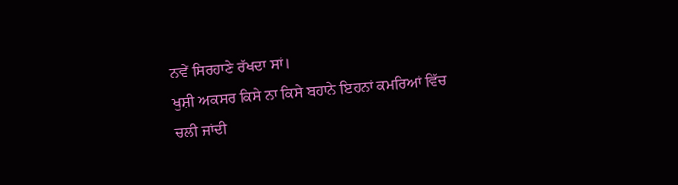ਨਵੇਂ ਸਿਰਹਾਣੇ ਰੱਖਦਾ ਸਾਂ।
ਖੁਸ਼ੀ ਅਕਸਰ ਕਿਸੇ ਨਾ ਕਿਸੇ ਬਹਾਨੇ ਇਹਨਾਂ ਕਮਰਿਆਂ ਵਿੱਚ ਚਲੀ ਜਾਂਦੀ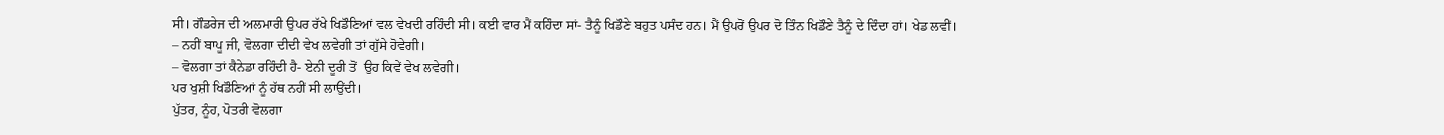ਸੀ। ਗੌਡਰੇਜ ਦੀ ਅਲਮਾਰੀ ਉਪਰ ਰੱਖੇ ਖਿਡੌਣਿਆਂ ਵਲ ਵੇਖਦੀ ਰਹਿੰਦੀ ਸੀ। ਕਈ ਵਾਰ ਮੈਂ ਕਹਿੰਦਾ ਸਾਂ- ਤੈਨੂੰ ਖਿਡੌਣੇ ਬਹੁਤ ਪਸੰਦ ਹਨ। ਮੈਂ ਉਪਰੋਂ ਉਪਰ ਦੋ ਤਿੰਨ ਖਿਡੌਣੇ ਤੈਨੂੰ ਦੇ ਦਿੰਦਾ ਹਾਂ। ਖੇਡ ਲਵੀਂ।
– ਨਹੀਂ ਬਾਪੂ ਜੀ, ਵੋਲਗਾ ਦੀਦੀ ਵੇਖ ਲਵੇਗੀ ਤਾਂ ਗੁੱਸੇ ਹੋਵੇਗੀ।
– ਵੋਲਗਾ ਤਾਂ ਕੈਨੇਡਾ ਰਹਿੰਦੀ ਹੈ- ਏਨੀ ਦੂਰੀ ਤੋਂ  ਉਹ ਕਿਵੇਂ ਵੇਖ ਲਵੇਗੀ।
ਪਰ ਖੁਸ਼ੀ ਖਿਡੌਣਿਆਂ ਨੂੰ ਹੱਥ ਨਹੀਂ ਸੀ ਲਾਉਂਦੀ।
ਪੁੱਤਰ, ਨੂੰਹ, ਪੋਤਰੀ ਵੋਲਗਾ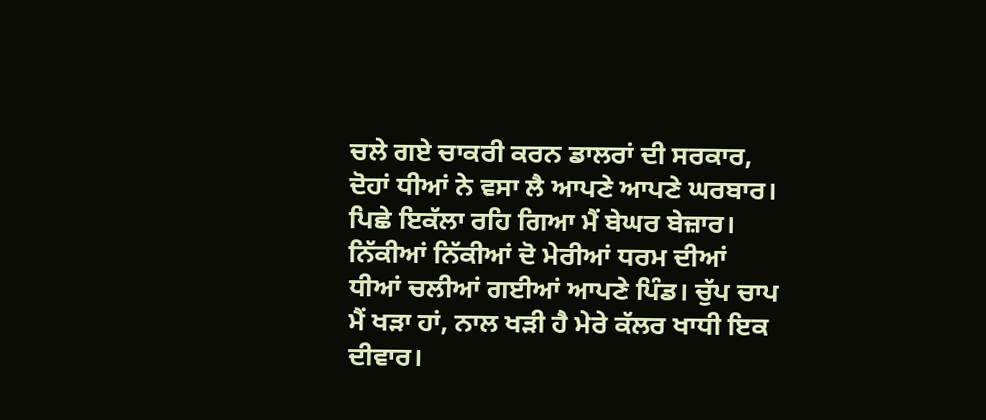ਚਲੇ ਗਏ ਚਾਕਰੀ ਕਰਨ ਡਾਲਰਾਂ ਦੀ ਸਰਕਾਰ, ਦੋਹਾਂ ਧੀਆਂ ਨੇ ਵਸਾ ਲੈ ਆਪਣੇ ਆਪਣੇ ਘਰਬਾਰ। ਪਿਛੇ ਇਕੱਲਾ ਰਹਿ ਗਿਆ ਮੈਂ ਬੇਘਰ ਬੇਜ਼ਾਰ। ਨਿੱਕੀਆਂ ਨਿੱਕੀਆਂ ਦੋ ਮੇਰੀਆਂ ਧਰਮ ਦੀਆਂ ਧੀਆਂ ਚਲੀਆਂ ਗਈਆਂ ਆਪਣੇ ਪਿੰਡ। ਚੁੱਪ ਚਾਪ ਮੈਂ ਖੜਾ ਹਾਂ, ਨਾਲ ਖੜੀ ਹੈ ਮੇਰੇ ਕੱਲਰ ਖਾਧੀ ਇਕ ਦੀਵਾਰ।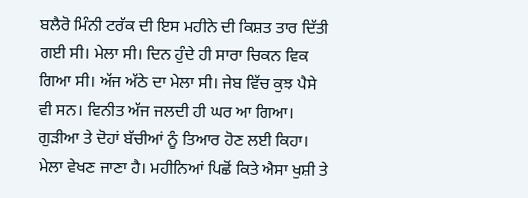ਬਲੈਰੋ ਮਿੰਨੀ ਟਰੱਕ ਦੀ ਇਸ ਮਹੀਨੇ ਦੀ ਕਿਸ਼ਤ ਤਾਰ ਦਿੱਤੀ ਗਈ ਸੀ। ਮੇਲਾ ਸੀ। ਦਿਨ ਹੁੰਦੇ ਹੀ ਸਾਰਾ ਚਿਕਨ ਵਿਕ ਗਿਆ ਸੀ। ਅੱਜ ਅੱਠੇ ਦਾ ਮੇਲਾ ਸੀ। ਜੇਬ ਵਿੱਚ ਕੁਝ ਪੈਸੇ ਵੀ ਸਨ। ਵਿਨੀਤ ਅੱਜ ਜਲਦੀ ਹੀ ਘਰ ਆ ਗਿਆ। ਗੁੜੀਆ ਤੇ ਦੋਹਾਂ ਬੱਚੀਆਂ ਨੂੰ ਤਿਆਰ ਹੋਣ ਲਈ ਕਿਹਾ। ਮੇਲਾ ਵੇਖਣ ਜਾਣਾ ਹੈ। ਮਹੀਨਿਆਂ ਪਿਛੋਂ ਕਿਤੇ ਐਸਾ ਖੁਸ਼ੀ ਤੇ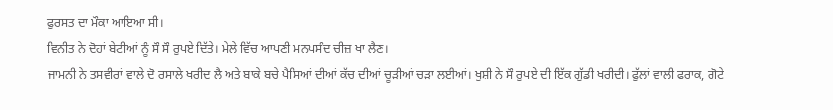ਫੁਰਸਤ ਦਾ ਮੌਕਾ ਆਇਆ ਸੀ।
ਵਿਨੀਤ ਨੇ ਦੋਹਾਂ ਬੇਟੀਆਂ ਨੂੰ ਸੌ ਸੌ ਰੁਪਏ ਦਿੱਤੇ। ਮੇਲੇ ਵਿੱਚ ਆਪਣੀ ਮਨਪਸੰਦ ਚੀਜ਼ ਖਾ ਲੈਣ।
ਜਾਮਨੀ ਨੇ ਤਸਵੀਰਾਂ ਵਾਲੇ ਦੋ ਰਸਾਲੇ ਖਰੀਦ ਲੈ ਅਤੇ ਬਾਕੇ ਬਚੇ ਪੈਸਿਆਂ ਦੀਆਂ ਕੱਚ ਦੀਆਂ ਚੂੜੀਆਂ ਚੜਾ ਲਈਆਂ। ਖੁਸ਼ੀ ਨੇ ਸੌ ਰੁਪਏ ਦੀ ਇੱਕ ਗੁੱਡੀ ਖਰੀਦੀ। ਫੁੱਲਾਂ ਵਾਲੀ ਫਰਾਕ, ਗੋਟੇ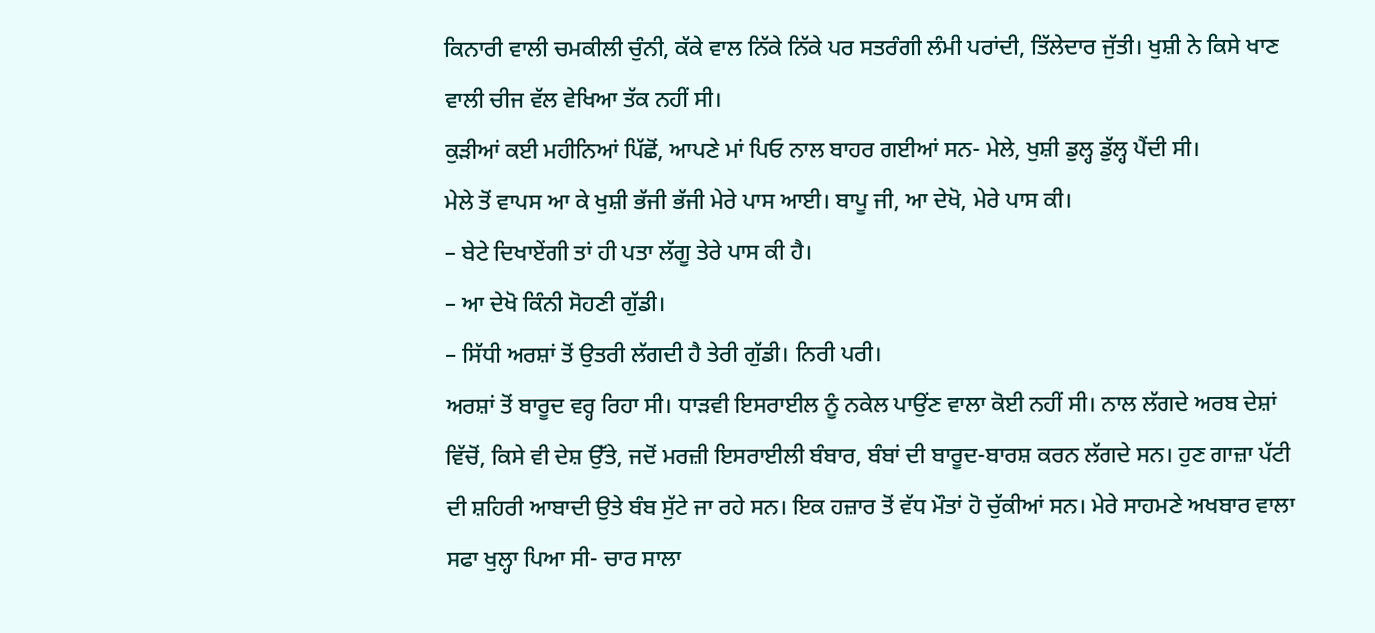ਕਿਨਾਰੀ ਵਾਲੀ ਚਮਕੀਲੀ ਚੁੰਨੀ, ਕੱਕੇ ਵਾਲ ਨਿੱਕੇ ਨਿੱਕੇ ਪਰ ਸਤਰੰਗੀ ਲੰਮੀ ਪਰਾਂਦੀ, ਤਿੱਲੇਦਾਰ ਜੁੱਤੀ। ਖੁਸ਼ੀ ਨੇ ਕਿਸੇ ਖਾਣ ਵਾਲੀ ਚੀਜ ਵੱਲ ਵੇਖਿਆ ਤੱਕ ਨਹੀਂ ਸੀ।
ਕੁੜੀਆਂ ਕਈ ਮਹੀਨਿਆਂ ਪਿੱਛੋਂ, ਆਪਣੇ ਮਾਂ ਪਿਓ ਨਾਲ ਬਾਹਰ ਗਈਆਂ ਸਨ- ਮੇਲੇ, ਖੁਸ਼ੀ ਡੁਲ੍ਹ ਡੁੱਲ੍ਹ ਪੈਂਦੀ ਸੀ।
ਮੇਲੇ ਤੋਂ ਵਾਪਸ ਆ ਕੇ ਖੁਸ਼ੀ ਭੱਜੀ ਭੱਜੀ ਮੇਰੇ ਪਾਸ ਆਈ। ਬਾਪੂ ਜੀ, ਆ ਦੇਖੋ, ਮੇਰੇ ਪਾਸ ਕੀ।
– ਬੇਟੇ ਦਿਖਾਏਂਗੀ ਤਾਂ ਹੀ ਪਤਾ ਲੱਗੂ ਤੇਰੇ ਪਾਸ ਕੀ ਹੈ।
– ਆ ਦੇਖੋ ਕਿੰਨੀ ਸੋਹਣੀ ਗੁੱਡੀ।
– ਸਿੱਧੀ ਅਰਸ਼ਾਂ ਤੋਂ ਉਤਰੀ ਲੱਗਦੀ ਹੈ ਤੇਰੀ ਗੁੱਡੀ। ਨਿਰੀ ਪਰੀ।
ਅਰਸ਼ਾਂ ਤੋਂ ਬਾਰੂਦ ਵਰ੍ਹ ਰਿਹਾ ਸੀ। ਧਾੜਵੀ ਇਸਰਾਈਲ ਨੂੰ ਨਕੇਲ ਪਾਉਂਣ ਵਾਲਾ ਕੋਈ ਨਹੀਂ ਸੀ। ਨਾਲ ਲੱਗਦੇ ਅਰਬ ਦੇਸ਼ਾਂ ਵਿੱਚੋਂ, ਕਿਸੇ ਵੀ ਦੇਸ਼ ਉੱਤੇ, ਜਦੋਂ ਮਰਜ਼ੀ ਇਸਰਾਈਲੀ ਬੰਬਾਰ, ਬੰਬਾਂ ਦੀ ਬਾਰੂਦ-ਬਾਰਸ਼ ਕਰਨ ਲੱਗਦੇ ਸਨ। ਹੁਣ ਗਾਜ਼ਾ ਪੱਟੀ ਦੀ ਸ਼ਹਿਰੀ ਆਬਾਦੀ ਉਤੇ ਬੰਬ ਸੁੱਟੇ ਜਾ ਰਹੇ ਸਨ। ਇਕ ਹਜ਼ਾਰ ਤੋਂ ਵੱਧ ਮੌਤਾਂ ਹੋ ਚੁੱਕੀਆਂ ਸਨ। ਮੇਰੇ ਸਾਹਮਣੇ ਅਖਬਾਰ ਵਾਲਾ ਸਫਾ ਖੁਲ੍ਹਾ ਪਿਆ ਸੀ- ਚਾਰ ਸਾਲਾ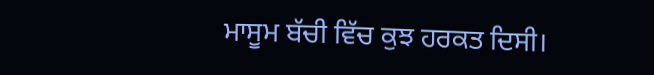ਮਾਸੂਮ ਬੱਚੀ ਵਿੱਚ ਕੁਝ ਹਰਕਤ ਦਿਸੀ।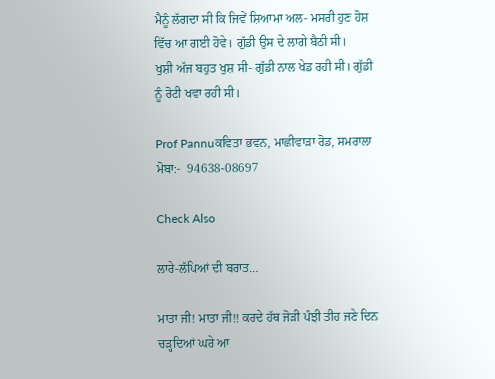ਮੈਨੂੰ ਲੱਗਦਾ ਸੀ ਕਿ ਜਿਵੇਂ ਸ਼ਿਆਮਾ ਅਲ- ਮਸਰੀ ਹੁਣ ਹੋਸ਼ ਵਿੱਚ ਆ ਗਈ ਹੋਵੇ। ਗੁੱਡੀ ਉਸ ਦੇ ਲਾਗੇ ਬੈਠੀ ਸੀ।
ਖੁਸ਼ੀ ਅੱਜ ਬਹੁਤ ਖੁਸ਼ ਸੀ- ਗੁੱਡੀ ਨਾਲ ਖੇਡ ਰਹੀ ਸੀ। ਗੁੱਡੀ ਨੂੰ ਰੋਟੀ ਖਵਾ ਰਹੀ ਸੀ।

Prof Pannuਕਵਿਤਾ ਭਵਨ, ਮਾਛੀਵਾੜਾ ਰੋਡ, ਸਮਰਾਲਾ
ਮੋਬਾ:-  94638-08697

Check Also

ਲਾਰੇ-ਲੱਪਿਆਂ ਦੀ ਬਰਾਤ…

ਮਾਤਾ ਜੀ! ਮਾਤਾ ਜੀ!! ਕਰਦੇ ਹੱਥ ਜੋੜੀ ਪੰਝੀ ਤੀਹ ਜਣੇ ਦਿਨ ਚੜ੍ਹਦਿਆਂ ਘਰੇ ਆ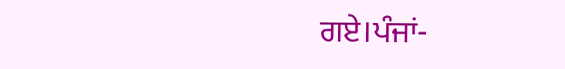ਗਏ।ਪੰਜਾਂ-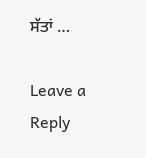ਸੱਤਾਂ …

Leave a Reply